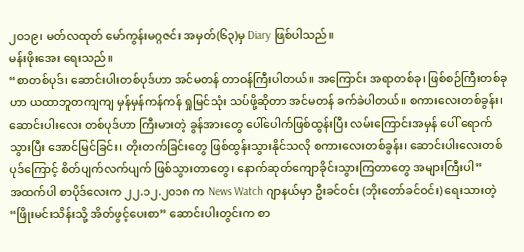၂ဝ၁၉၊ မတ်လထုတ် မော်ကွန်းမဂ္ဂဇင်း အမှတ်(၆၃)မှ Diary ဖြစ်ပါသည်။
မန်းဖိုးအေး ရေးသည်။
“စာတစ်ပုဒ်၊ ဆောင်းပါးတစ်ပုဒ်ဟာ အင်မတန် တာဝန်ကြီးပါတယ်။ အကြောင်း အရာတစ်ခု၊ ဖြစ်စဉ်ကြီးတစ်ခုဟာ ယထာဘူတကျကျ မှန်မှန်ကန်ကန် ရှုမြင်သုံး သပ်ဖို့ဆိုတာ အင်မတန် ခက်ခဲပါတယ်။ စကားလေးတစ်ခွန်း၊ ဆောင်းပါးလေး တစ်ပုဒ်ဟာ ကြီးမားတဲ့ ခွန်အားတွေ ပေါ်ပေါက်ဖြစ်ထွန်းပြီး လမ်းကြောင်းအမှန် ပေါ် ရောက်သွားပြီး အောင်မြင်ခြင်း၊ တိုးတက်ခြင်းတွေ ဖြစ်ထွန်းသွားနိုင်သလို စကားလေးတစ်ခွန်း၊ ဆောင်းပါးလေးတစ်ပုဒ်ကြောင့် စိတ်ပျက်လက်ပျက် ဖြစ်သွားတာတွေ၊ နောက်ဆုတ်ကျောခိုင်းသွားကြတာတွေ အများကြီးပါ”
အထက်ပါ စာပိုဒ်လေးက ၂၂.၁၂.၂၀၁၈ က News Watch ဂျာနယ်မှာ ဦးခင်ဝင်း (ဘိုးတော်ခင်ဝင်း) ရေးသားတဲ့ “ဖြိုးမင်းသိန်းသို့ အိတ်ဖွင့်ပေးစာ” ဆောင်းပါးတွင်းက စာ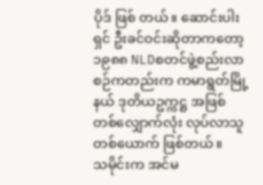ပိုဒ် ဖြစ် တယ်။ ဆောင်းပါးရှင် ဦးခင်ဝင်းဆိုတာကတော့ ၁၉၈၈ NLDစတင်ဖွဲ့စည်းလာစဉ်ကတည်းက ကမာရွတ်မြို့နယ် ဒုတိယဥက္ကဋ္ဌ အဖြစ် တစ်လျှောက်လုံး လုပ်လာသူတစ်ယောက် ဖြစ်တယ်။
သမိုင်းက အင်မ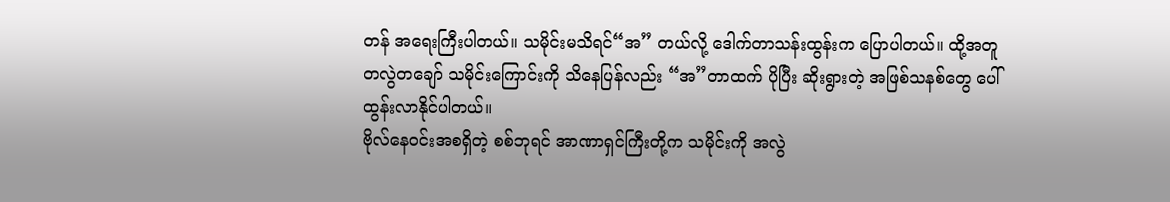တန် အရေးကြီးပါတယ်။ သမိုင်းမသိရင်“အ” တယ်လို့ ဒေါက်တာသန်းထွန်းက ပြောပါတယ်။ ထို့အတူ တလွဲတချော် သမိုင်းကြောင်းကို သိနေပြန်လည်း “အ”တာထက် ပိုပြီး ဆိုးရွားတဲ့ အဖြစ်သနစ်တွေ ပေါ်ထွန်းလာနိုင်ပါတယ်။
ဗိုလ်နေဝင်းအစရှိတဲ့ စစ်ဘုရင် အာဏာရှင်ကြီးတို့က သမိုင်းကို အလွဲ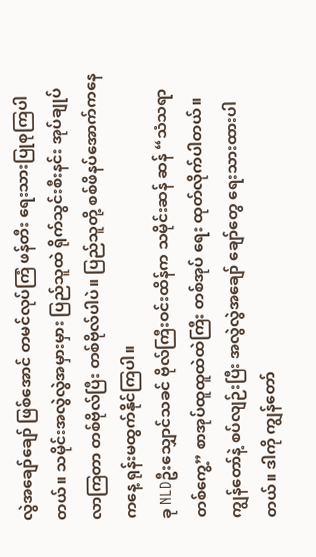လွဲအချော်ချော် ဖြစ်အောင် တမင်လုပ်ကြံ ဖန်တီး ရေးသားပြုစုကြပါတယ်။ သမိုင်းအလွဲလွဲအမှားမှား ပြည်သူထဲ ရိုက်သွင်းစီးနင်း အုပ်ချုပ်လာကြတာ တစ်ဗိုလ်ပြီး တစ်ဗိုလ်ပါပဲ။ ပြည်သူတို့ စစ်ဖိနပ်အောက်ကနေ ကနေ့ ရုန်းမထွက်နိုင်ကြပါ။
ခု NLDဦးသျှောင်သခင် ဗိုလ်ကြီးဝင်းထိန်က သမိုင်းဆန် ဆန် “သံသရာတစ်ကွေ့” စာအုပ်ထူထူထဲထဲကြီး တစ်အုပ် ရေး ထုတ်လိုက်ပါတယ်။ ကျွန်တော်နဲ့ စပ်လျဉ်းပြီး အလွဲလွဲအချော် ချော်တွေ ရေးသားထားပါတယ်။ ဒါကို ကျွန်တော်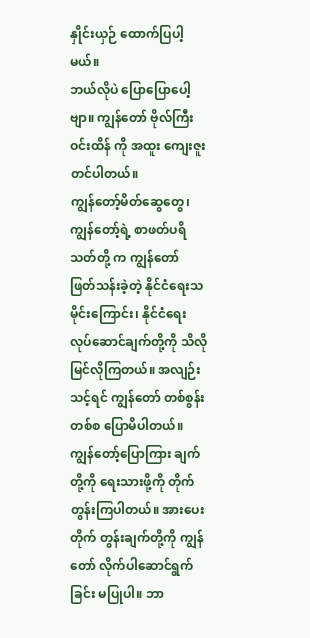နှိုင်းယှဉ် ထောက်ပြပါ့မယ်။
ဘယ်လိုပဲ ပြောပြောပေါ့ဗျာ။ ကျွန်တော် ဗိုလ်ကြီးဝင်းထိန် ကို အထူး ကျေးဇူးတင်ပါတယ်။
ကျွန်တော့်မိတ်ဆွေတွေ၊ ကျွန်တော့်ရဲ့ စာဖတ်ပရိသတ်တို့ က ကျွန်တော် ဖြတ်သန်းခဲ့တဲ့ နိုင်ငံရေးသမိုင်းကြောင်း၊ နိုင်ငံရေး လုပ်ဆောင်ချက်တို့ကို သိလိုမြင်လိုကြတယ်။ အလျဉ်းသင့်ရင် ကျွန်တော် တစ်စွန်းတစ်စ ပြောမိပါတယ်။ ကျွန်တော့်ပြောကြား ချက်တို့ကို ရေးသားဖို့ကို တိုက်တွန်းကြပါတယ်။ အားပေးတိုက် တွန်းချက်တို့ကို ကျွန်တော် လိုက်ပါဆောင်ရွက်ခြင်း မပြုပါ။ ဘာ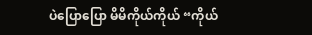ပဲပြောပြော မိမိကိုယ်ကိုယ် “ကိုယ်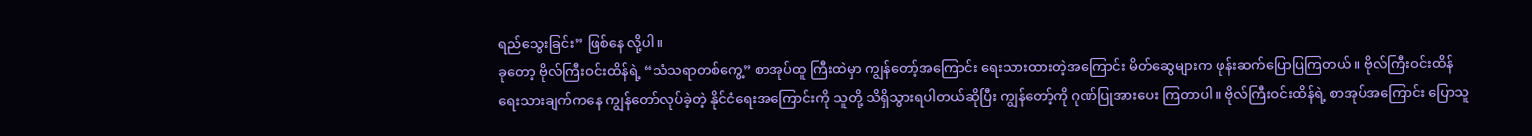ရည်သွေးခြင်း” ဖြစ်နေ လို့ပါ။
ခုတော့ ဗိုလ်ကြီးဝင်းထိန်ရဲ့ “သံသရာတစ်ကွေ့” စာအုပ်ထူ ကြီးထဲမှာ ကျွန်တော့်အကြောင်း ရေးသားထားတဲ့အကြောင်း မိတ်ဆွေများက ဖုန်းဆက်ပြောပြကြတယ်။ ဗိုလ်ကြီးဝင်းထိန် ရေးသားချက်ကနေ ကျွန်တော်လုပ်ခဲ့တဲ့ နိုင်ငံရေးအကြောင်းကို သူတို့ သိရှိသွားရပါတယ်ဆိုပြီး ကျွန်တော့်ကို ဂုဏ်ပြုအားပေး ကြတာပါ။ ဗိုလ်ကြီးဝင်းထိန်ရဲ့ စာအုပ်အကြောင်း ပြောသူ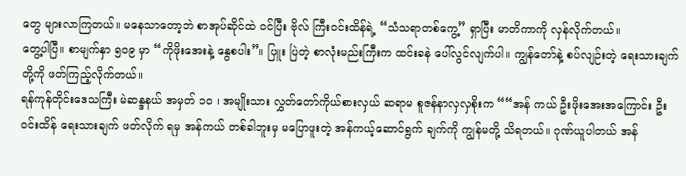တွေ များလာကြတယ်။ မနေသာတော့ဘဲ စာအုပ်ဆိုင်ထဲ ဝင်ပြီး ဗိုလ် ကြီးဝင်းထိန်ရဲ့ “သံသရာတစ်ကွေ့” ရှာပြီး မာတိကာကို လှန်လိုက်တယ်။
တွေ့ပါပြီ။ စာမျက်နှာ ၅၀၉ မှာ “ကိုဖိုးအေးနဲ့ နွေစပါး”။ ပြူး ပြဲတဲ့ စာလုံးမည်းကြီးက ထင်းခနဲ ပေါ်လွင်လျက်ပါ။ ကျွန်တော်နဲ့ စပ်လျဉ်းတဲ့ ရေးသားချက်တို့ကို ဖတ်ကြည့်လိုက်တယ်။
ရန်ကုန်တိုင်းဒေသကြီး မဲဆန္ဒနယ် အမှတ် ၁၀ ၊ အမျိုးသား လွှတ်တော်ကိုယ်စားလှယ် ဆရာမ စူဇန်နာလှလှစိုးက ““အန် ကယ် ဦးဖိုးအေးအကြောင်း ဦးဝင်းထိန် ရေးသားချက် ဖတ်လိုက် ရမှ အန်ကယ် တစ်ခါဘူးမှ မပြောဖူးတဲ့ အန်ကယ့်ဆောင်ရွက် ချက်ကို ကျွန်မတို့ သိရတယ်။ ဂုဏ်ယူပါတယ် အန်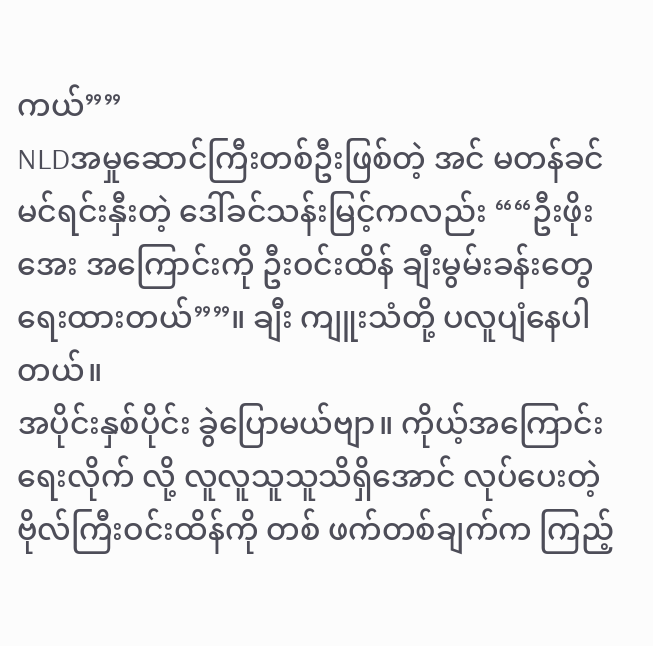ကယ်””
NLDအမှုဆောင်ကြီးတစ်ဦးဖြစ်တဲ့ အင် မတန်ခင်မင်ရင်းနှီးတဲ့ ဒေါ်ခင်သန်းမြင့်ကလည်း ““ဦးဖိုးအေး အကြောင်းကို ဦးဝင်းထိန် ချီးမွမ်းခန်းတွေ ရေးထားတယ်””။ ချီး ကျူးသံတို့ ပလူပျံနေပါတယ်။
အပိုင်းနှစ်ပိုင်း ခွဲပြောမယ်ဗျာ။ ကိုယ့်အကြောင်းရေးလိုက် လို့ လူလူသူသူသိရှိအောင် လုပ်ပေးတဲ့ ဗိုလ်ကြီးဝင်းထိန်ကို တစ် ဖက်တစ်ချက်က ကြည့်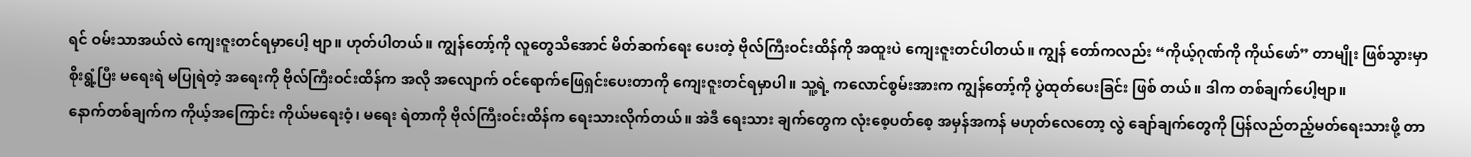ရင် ဝမ်းသာအယ်လဲ ကျေးဇူးတင်ရမှာပေါ့ ဗျာ။ ဟုတ်ပါတယ်။ ကျွန်တော့်ကို လူတွေသိအောင် မိတ်ဆက်ရေး ပေးတဲ့ ဗိုလ်ကြီးဝင်းထိန်ကို အထူးပဲ ကျေးဇူးတင်ပါတယ်။ ကျွန် တော်ကလည်း “ကိုယ့်ဂုဏ်ကို ကိုယ်ဖော်” တာမျိုး ဖြစ်သွားမှာ စိုးရွံ့ပြီး မရေးရဲ မပြုရဲတဲ့ အရေးကို ဗိုလ်ကြီးဝင်းထိန်က အလို အလျောက် ဝင်ရောက်ဖြေရှင်းပေးတာကို ကျေးဇူးတင်ရမှာပါ။ သူ့ရဲ့ ကလောင်စွမ်းအားက ကျွန်တော့်ကို ပွဲထုတ်ပေးခြင်း ဖြစ် တယ်။ ဒါက တစ်ချက်ပေါ့ဗျာ။
နောက်တစ်ချက်က ကိုယ့်အကြောင်း ကိုယ်မရေးဝံ့၊ မရေး ရဲတာကို ဗိုလ်ကြီးဝင်းထိန်က ရေးသားလိုက်တယ်။ အဲဒီ ရေးသား ချက်တွေက လုံးစေ့ပတ်စေ့ အမှန်အကန် မဟုတ်လေတော့ လွဲ ချော်ချက်တွေကို ပြန်လည်တည့်မတ်ရေးသားဖို့ တာ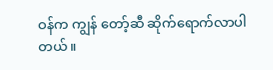ဝန်က ကျွန် တော့်ဆီ ဆိုက်ရောက်လာပါတယ်။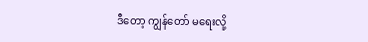ဒီတော့ ကျွန်တော် မရေးလို့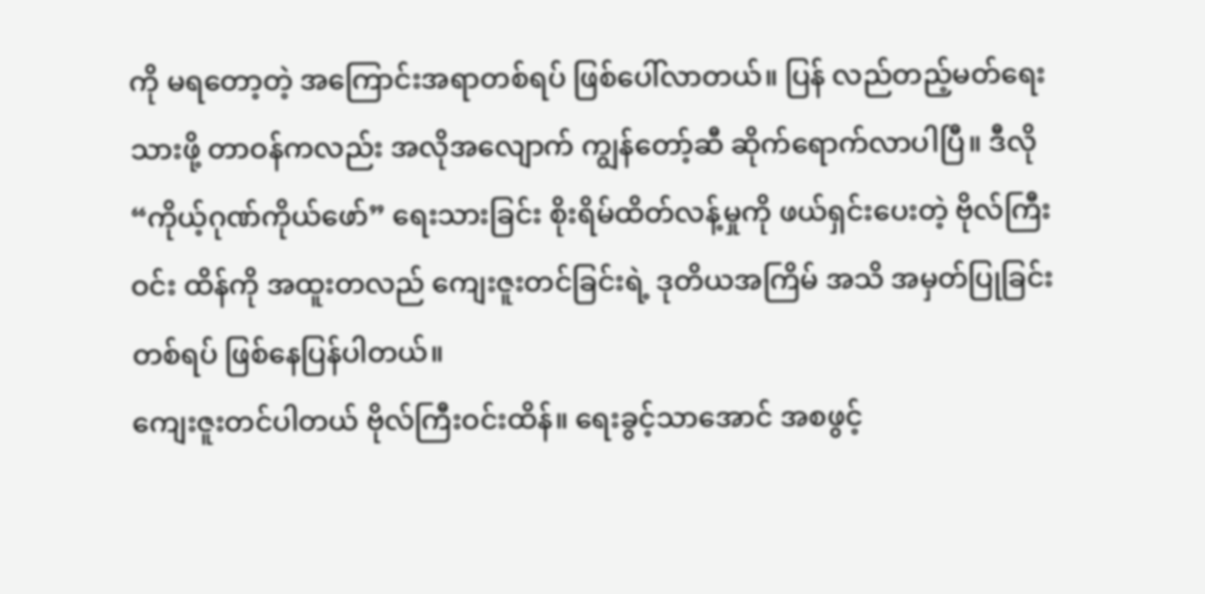ကို မရတော့တဲ့ အကြောင်းအရာတစ်ရပ် ဖြစ်ပေါ်လာတယ်။ ပြန် လည်တည့်မတ်ရေးသားဖို့ တာဝန်ကလည်း အလိုအလျောက် ကျွန်တော့်ဆီ ဆိုက်ရောက်လာပါပြီ။ ဒီလို “ကိုယ့်ဂုဏ်ကိုယ်ဖော်” ရေးသားခြင်း စိုးရိမ်ထိတ်လန့်မှုကို ဖယ်ရှင်းပေးတဲ့ ဗိုလ်ကြီးဝင်း ထိန်ကို အထူးတလည် ကျေးဇူးတင်ခြင်းရဲ့ ဒုတိယအကြိမ် အသိ အမှတ်ပြုခြင်းတစ်ရပ် ဖြစ်နေပြန်ပါတယ်။
ကျေးဇူးတင်ပါတယ် ဗိုလ်ကြီးဝင်းထိန်။ ရေးခွင့်သာအောင် အစဖွင့်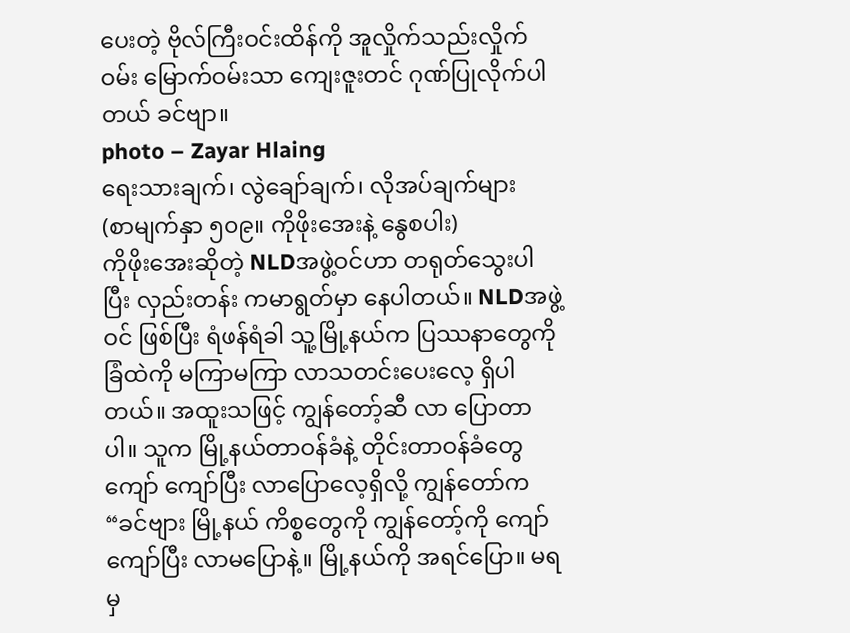ပေးတဲ့ ဗိုလ်ကြီးဝင်းထိန်ကို အူလှိုက်သည်းလှိုက် ဝမ်း မြောက်ဝမ်းသာ ကျေးဇူးတင် ဂုဏ်ပြုလိုက်ပါတယ် ခင်ဗျာ။
photo – Zayar Hlaing
ရေးသားချက်၊ လွဲချော်ချက်၊ လိုအပ်ချက်များ
(စာမျက်နှာ ၅၀၉။ ကိုဖိုးအေးနဲ့ နွေစပါး)
ကိုဖိုးအေးဆိုတဲ့ NLDအဖွဲ့ဝင်ဟာ တရုတ်သွေးပါပြီး လှည်းတန်း ကမာရွတ်မှာ နေပါတယ်။ NLDအဖွဲ့ဝင် ဖြစ်ပြီး ရံဖန်ရံခါ သူ့မြို့နယ်က ပြဿနာတွေကို ခြံထဲကို မကြာမကြာ လာသတင်းပေးလေ့ ရှိပါတယ်။ အထူးသဖြင့် ကျွန်တော့်ဆီ လာ ပြောတာပါ။ သူက မြို့နယ်တာဝန်ခံနဲ့ တိုင်းတာဝန်ခံတွေ ကျော် ကျော်ပြီး လာပြောလေ့ရှိလို့ ကျွန်တော်က “ခင်ဗျား မြို့နယ် ကိစ္စတွေကို ကျွန်တော့်ကို ကျော်ကျော်ပြီး လာမပြောနဲ့။ မြို့နယ်ကို အရင်ပြော။ မရမှ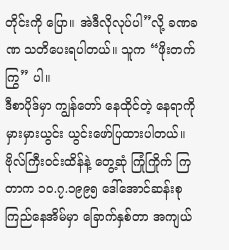တိုင်းကို ပြော။ အဲဒီလိုလုပ်ပါ”လို့ ခဏခဏ သတိပေးရပါတယ်။ သူက “ဖိုးတက်ကြွ” ပါ။
ဒီစာပိုဒ်မှာ ကျွန်တော် နေထိုင်တဲ့ နေရာကို မှားမှားယွင်း ယွင်းဖော်ပြထားပါတယ်။ ဗိုလ်ကြီးဝင်းထိန်နဲ့ တွေ့ဆုံ ကြုံကြိုက် ကြတာက ၁၀.၇.၁၉၉၅ ဒေါ်အောင်ဆန်းစုကြည်နေအိမ်မှာ ခြောက်နှစ်တာ အကျယ်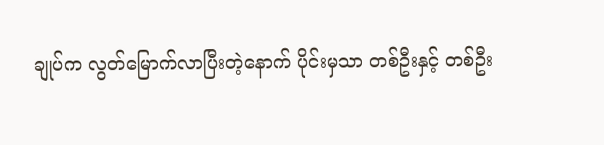ချုပ်က လွတ်မြောက်လာပြီးတဲ့နောက် ပိုင်းမှသာ တစ်ဦးနှင့် တစ်ဦး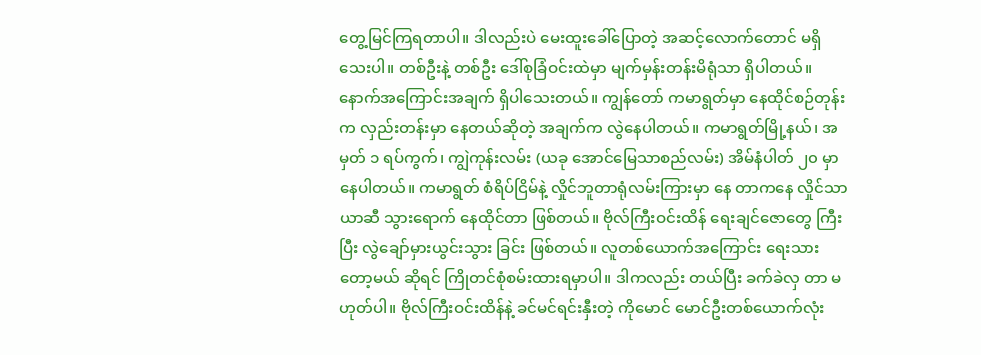တွေ့မြင်ကြရတာပါ။ ဒါလည်းပဲ မေးထူးခေါ်ပြောတဲ့ အဆင့်လောက်တောင် မရှိသေးပါ။ တစ်ဦးနဲ့ တစ်ဦး ဒေါ်စုခြံဝင်းထဲမှာ မျက်မှန်းတန်းမိရုံသာ ရှိပါတယ်။
နောက်အကြောင်းအချက် ရှိပါသေးတယ်။ ကျွန်တော် ကမာရွတ်မှာ နေထိုင်စဉ်တုန်းက လှည်းတန်းမှာ နေတယ်ဆိုတဲ့ အချက်က လွဲနေပါတယ်။ ကမာရွတ်မြို့နယ်၊ အမှတ် ၁ ရပ်ကွက်၊ ကျွဲကုန်းလမ်း (ယခု အောင်မြေသာစည်လမ်း) အိမ်နံပါတ် ၂၀ မှာ နေပါတယ်။ ကမာရွတ် စံရိပ်ငြိမ်နဲ့ လှိုင်ဘူတာရုံလမ်းကြားမှာ နေ တာကနေ လှိုင်သာယာဆီ သွားရောက် နေထိုင်တာ ဖြစ်တယ်။ ဗိုလ်ကြီးဝင်းထိန် ရေးချင်ဇောတွေ ကြီးပြီး လွဲချော်မှားယွင်းသွား ခြင်း ဖြစ်တယ်။ လူတစ်ယောက်အကြောင်း ရေးသားတော့မယ် ဆိုရင် ကြိုတင်စုံစမ်းထားရမှာပါ။ ဒါကလည်း တယ်ပြီး ခက်ခဲလှ တာ မဟုတ်ပါ။ ဗိုလ်ကြီးဝင်းထိန်နဲ့ ခင်မင်ရင်းနှီးတဲ့ ကိုမောင် မောင်ဦးတစ်ယောက်လုံး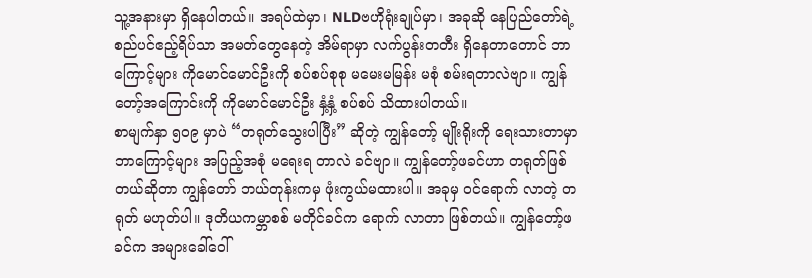သူ့အနားမှာ ရှိနေပါတယ်။ အရပ်ထဲမှာ၊ NLDဗဟိုရုံးချုပ်မှာ၊ အခုဆို နေပြည်တော်ရဲ့ စည်ပင်ဧည့်ရိပ်သာ အမတ်တွေနေတဲ့ အိမ်ရာမှာ လက်ပွန်းတတီး ရှိနေတာတောင် ဘာကြောင့်များ ကိုမောင်မောင်ဦးကို စပ်စပ်စုစု မမေးမမြန်း မစုံ စမ်းရတာလဲဗျာ။ ကျွန်တော့်အကြောင်းကို ကိုမောင်မောင်ဦး နှံ့နှံ့ စပ်စပ် သိထားပါတယ်။
စာမျက်နှာ ၅၀၉ မှာပဲ “တရုတ်သွေးပါပြီး” ဆိုတဲ့ ကျွန်တော့် မျိုးရိုးကို ရေးသားတာမှာ ဘာကြောင့်များ အပြည့်အစုံ မရေးရ တာလဲ ခင်ဗျာ။ ကျွန်တော့်ဖခင်ဟာ တရုတ်ဖြစ်တယ်ဆိုတာ ကျွန်တော် ဘယ်တုန်းကမှ ဖုံးကွယ်မထားပါ။ အခုမှ ဝင်ရောက် လာတဲ့ တရုတ် မဟုတ်ပါ။ ဒုတိယကမ္ဘာစစ် မတိုင်ခင်က ရောက် လာတာ ဖြစ်တယ်။ ကျွန်တော့်ဖခင်က အများခေါ်ဝေါ်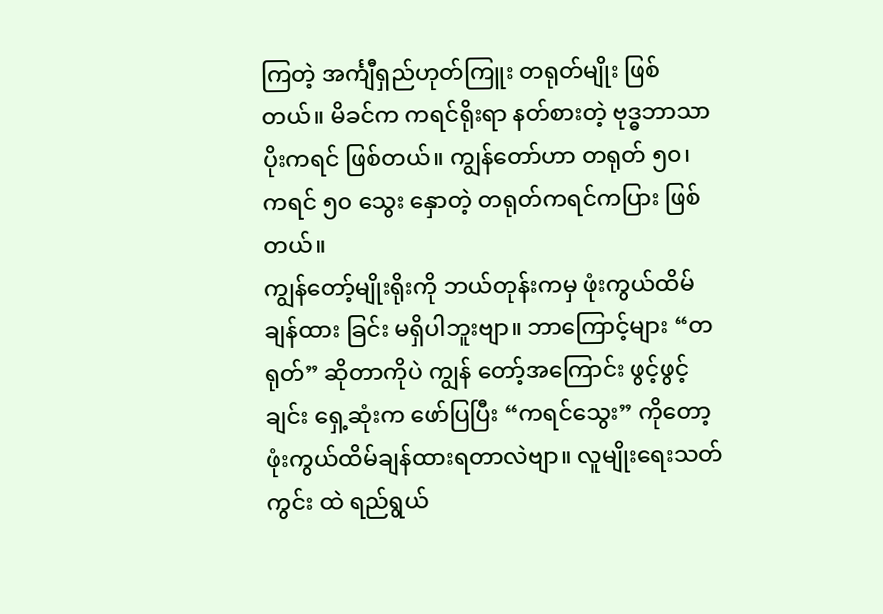ကြတဲ့ အင်္ကျီရှည်ဟုတ်ကြူး တရုတ်မျိုး ဖြစ်တယ်။ မိခင်က ကရင်ရိုးရာ နတ်စားတဲ့ ဗုဒ္ဓဘာသာ ပိုးကရင် ဖြစ်တယ်။ ကျွန်တော်ဟာ တရုတ် ၅၀၊ ကရင် ၅၀ သွေး နှောတဲ့ တရုတ်ကရင်ကပြား ဖြစ်တယ်။
ကျွန်တော့်မျိုးရိုးကို ဘယ်တုန်းကမှ ဖုံးကွယ်ထိမ်ချန်ထား ခြင်း မရှိပါဘူးဗျာ။ ဘာကြောင့်များ “တရုတ်” ဆိုတာကိုပဲ ကျွန် တော့်အကြောင်း ဖွင့်ဖွင့်ချင်း ရှေ့ဆုံးက ဖော်ပြပြီး “ကရင်သွေး” ကိုတော့ ဖုံးကွယ်ထိမ်ချန်ထားရတာလဲဗျာ။ လူမျိုးရေးသတ်ကွင်း ထဲ ရည်ရွယ်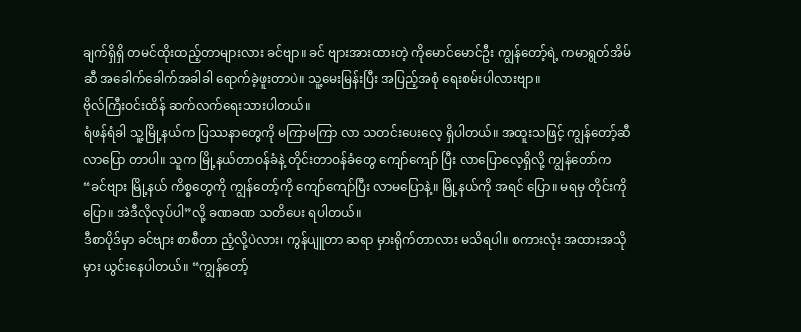ချက်ရှိရှိ တမင်ထိုးထည့်တာများလား ခင်ဗျာ။ ခင် ဗျားအားထားတဲ့ ကိုမောင်မောင်ဦး ကျွန်တော့်ရဲ့ ကမာရွတ်အိမ် ဆီ အခေါက်ခေါက်အခါခါ ရောက်ခဲ့ဖူးတာပဲ။ သူ့မေးမြန်းပြီး အပြည့်အစုံ ရေးစမ်းပါလားဗျာ။
ဗိုလ်ကြီးဝင်းထိန် ဆက်လက်ရေးသားပါတယ်။
ရံဖန်ရံခါ သူ့မြို့နယ်က ပြဿနာတွေကို မကြာမကြာ လာ သတင်းပေးလေ့ ရှိပါတယ်။ အထူးသဖြင့် ကျွန်တော့်ဆီ လာပြော တာပါ။ သူက မြို့နယ်တာဝန်ခံနဲ့ တိုင်းတာဝန်ခံတွေ ကျော်ကျော် ပြီး လာပြောလေ့ရှိလို့ ကျွန်တော်က “ခင်ဗျား မြို့နယ် ကိစ္စတွေကို ကျွန်တော့်ကို ကျော်ကျော်ပြီး လာမပြောနဲ့။ မြို့နယ်ကို အရင် ပြော။ မရမှ တိုင်းကို ပြော။ အဲဒီလိုလုပ်ပါ”လို့ ခဏခဏ သတိပေး ရပါတယ်။
ဒီစာပိုဒ်မှာ ခင်ဗျား စာစီတာ ညံ့လို့ပဲလား၊ ကွန်ပျူတာ ဆရာ မှားရိုက်တာလား မသိရပါ။ စကားလုံး အထားအသို မှား ယွင်းနေပါတယ်။ “ကျွန်တော့်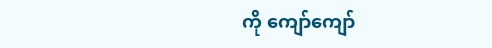ကို ကျော်ကျော်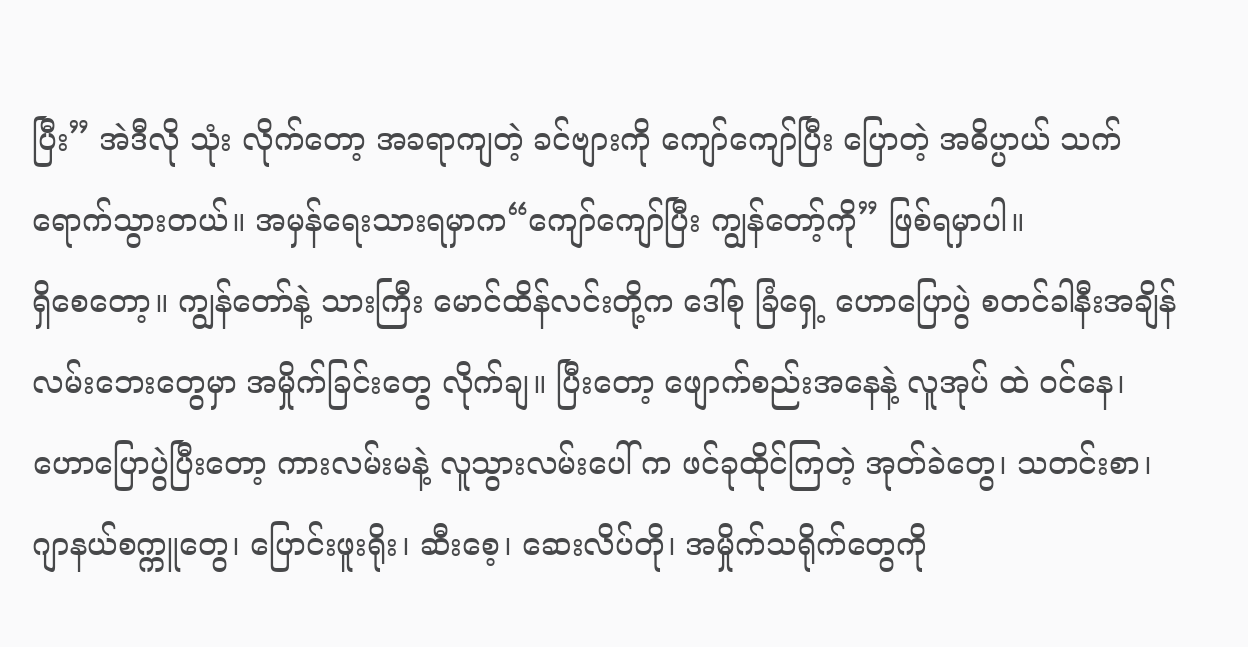ပြီး” အဲဒီလို သုံး လိုက်တော့ အခရာကျတဲ့ ခင်ဗျားကို ကျော်ကျော်ပြီး ပြောတဲ့ အဓိပ္ပာယ် သက်ရောက်သွားတယ်။ အမှန်ရေးသားရမှာက“ကျော်ကျော်ပြီး ကျွန်တော့်ကို” ဖြစ်ရမှာပါ။
ရှိစေတော့။ ကျွန်တော်နဲ့ သားကြီး မောင်ထိန်လင်းတို့က ဒေါ်စု ခြံရှေ့ ဟောပြောပွဲ စတင်ခါနီးအချိန် လမ်းဘေးတွေမှာ အမှိုက်ခြင်းတွေ လိုက်ချ။ ပြီးတော့ ဖျောက်စည်းအနေနဲ့ လူအုပ် ထဲ ဝင်နေ၊ ဟောပြောပွဲပြီးတော့ ကားလမ်းမနဲ့ လူသွားလမ်းပေါ် က ဖင်ခုထိုင်ကြတဲ့ အုတ်ခဲတွေ၊ သတင်းစာ၊ ဂျာနယ်စက္ကူတွေ၊ ပြောင်းဖူးရိုး၊ ဆီးစေ့၊ ဆေးလိပ်တို၊ အမှိုက်သရိုက်တွေကို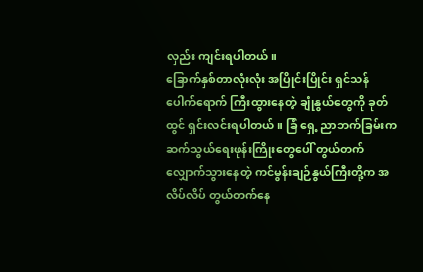လှည်း ကျင်းရပါတယ်။
ခြောက်နှစ်တာလုံးလုံး အပြိုင်းပြိုင်း ရှင်သန်ပေါက်ရောက် ကြီးထွားနေတဲ့ ချုံနွယ်တွေကို ခုတ်ထွင် ရှင်းလင်းရပါတယ်။ ခြံ ရှေ့ ညာဘက်ခြမ်းက ဆက်သွယ်ရေးဖုန်းကြိုးတွေပေါ် တွယ်တက် လျှောက်သွားနေတဲ့ ကင်မွန်းချဉ်နွယ်ကြီးတို့က အလိပ်လိပ် တွယ်တက်နေ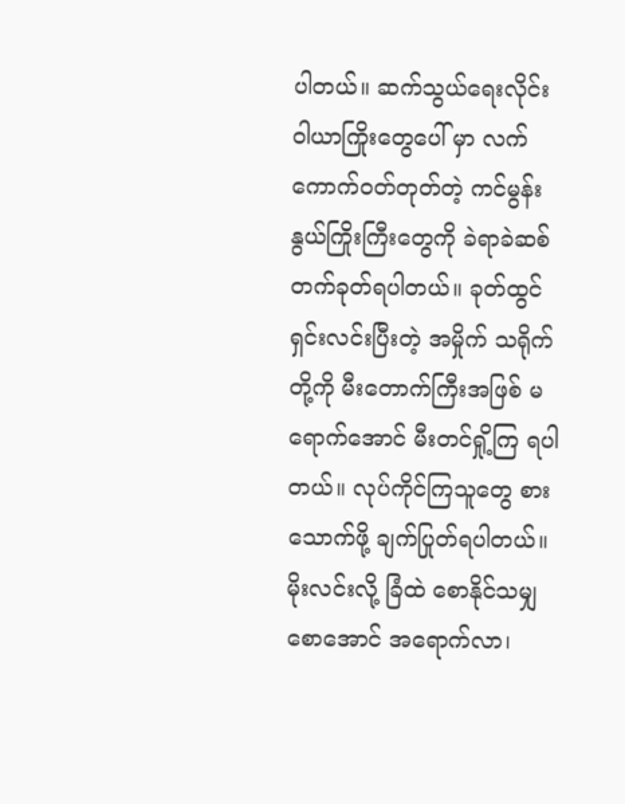ပါတယ်။ ဆက်သွယ်ရေးလိုင်း ဝါယာကြိုးတွေပေါ် မှာ လက်ကောက်ဝတ်တုတ်တဲ့ ကင်မွန်းနွယ်ကြိုးကြီးတွေကို ခဲရာခဲဆစ် တက်ခုတ်ရပါတယ်။ ခုတ်ထွင်ရှင်းလင်းပြီးတဲ့ အမှိုက် သရိုက်တို့ကို မီးတောက်ကြီးအဖြစ် မရောက်အောင် မီးတင်ရှို့ကြ ရပါတယ်။ လုပ်ကိုင်ကြသူတွေ စားသောက်ဖို့ ချက်ပြုတ်ရပါတယ်။ မိုးလင်းလို့ ခြံထဲ စောနိုင်သမျှ စောအောင် အရောက်လာ၊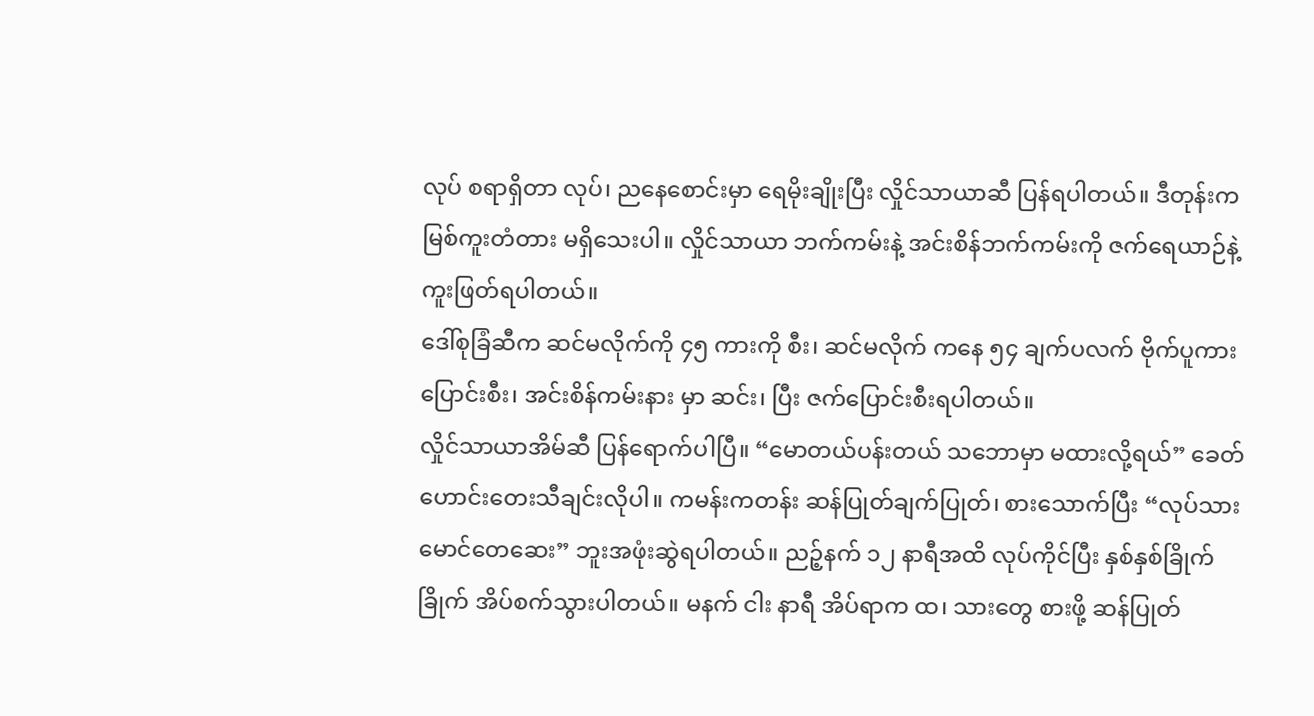လုပ် စရာရှိတာ လုပ်၊ ညနေစောင်းမှာ ရေမိုးချိုးပြီး လှိုင်သာယာဆီ ပြန်ရပါတယ်။ ဒီတုန်းက မြစ်ကူးတံတား မရှိသေးပါ။ လှိုင်သာယာ ဘက်ကမ်းနဲ့ အင်းစိန်ဘက်ကမ်းကို ဇက်ရေယာဉ်နဲ့ ကူးဖြတ်ရပါတယ်။
ဒေါ်စုခြံဆီက ဆင်မလိုက်ကို ၄၅ ကားကို စီး၊ ဆင်မလိုက် ကနေ ၅၄ ချက်ပလက် ဗိုက်ပူကား ပြောင်းစီး၊ အင်းစိန်ကမ်းနား မှာ ဆင်း၊ ပြီး ဇက်ပြောင်းစီးရပါတယ်။
လှိုင်သာယာအိမ်ဆီ ပြန်ရောက်ပါပြီ။ “မောတယ်ပန်းတယ် သဘောမှာ မထားလို့ရယ်” ခေတ်ဟောင်းတေးသီချင်းလိုပါ။ ကမန်းကတန်း ဆန်ပြုတ်ချက်ပြုတ်၊ စားသောက်ပြီး “လုပ်သား မောင်တေဆေး” ဘူးအဖုံးဆွဲရပါတယ်။ ညဉ့်နက် ၁၂ နာရီအထိ လုပ်ကိုင်ပြီး နှစ်နှစ်ခြိုက်ခြိုက် အိပ်စက်သွားပါတယ်။ မနက် ငါး နာရီ အိပ်ရာက ထ၊ သားတွေ စားဖို့ ဆန်ပြုတ်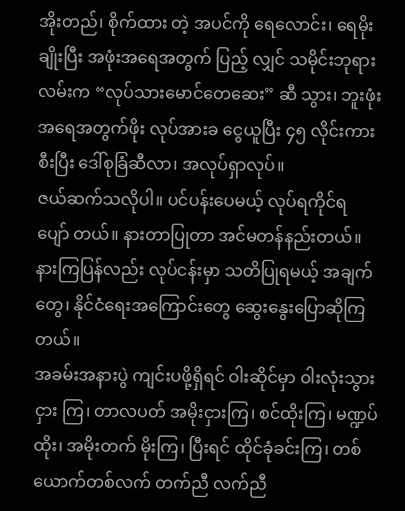အိုးတည်၊ စိုက်ထား တဲ့ အပင်ကို ရေလောင်း၊ ရေမိုးချိုးပြီး အဖုံးအရေအတွက် ပြည့် လျှင် သမိုင်းဘုရားလမ်းက “လုပ်သားမောင်တေဆေး” ဆီ သွား၊ ဘူးဖုံးအရေအတွက်ဖိုး လုပ်အားခ ငွေယူပြီး ၄၅ လိုင်းကားစီးပြီး ဒေါ်စုခြံဆီလာ၊ အလုပ်ရှာလုပ်။
ဇယ်ဆက်သလိုပါ။ ပင်ပန်းပေမယ့် လုပ်ရကိုင်ရ ပျော် တယ်။ နားတာပြုတာ အင်မတန်နည်းတယ်။ နားကြပြန်လည်း လုပ်ငန်းမှာ သတိပြုရမယ့် အချက်တွေ၊ နိုင်ငံရေးအကြောင်းတွေ ဆွေးနွေးပြောဆိုကြတယ်။
အခမ်းအနားပွဲ ကျင်းပဖို့ရှိရင် ဝါးဆိုင်မှာ ဝါးလုံးသွားငှား ကြ၊ တာလပတ် အမိုးငှားကြ၊ စင်ထိုးကြ၊ မဏ္ဍပ်ထိုး၊ အမိုးတက် မိုးကြ၊ ပြီးရင် ထိုင်ခုံခင်းကြ၊ တစ်ယောက်တစ်လက် တက်ညီ လက်ညီ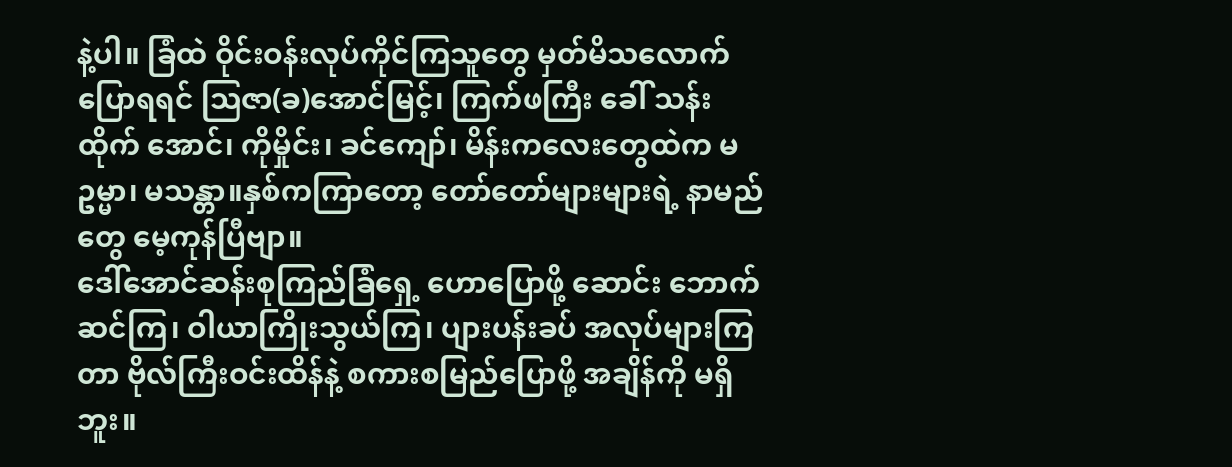နဲ့ပါ။ ခြံထဲ ဝိုင်းဝန်းလုပ်ကိုင်ကြသူတွေ မှတ်မိသလောက် ပြောရရင် သြဇာ(ခ)အောင်မြင့်၊ ကြက်ဖကြီး ခေါ် သန်းထိုက် အောင်၊ ကိုမှိုင်း၊ ခင်ကျော်၊ မိန်းကလေးတွေထဲက မဥမ္မာ၊ မသန္တာ။နှစ်ကကြာတော့ တော်တော်များများရဲ့ နာမည်တွေ မေ့ကုန်ပြီဗျာ။
ဒေါ်အောင်ဆန်းစုကြည်ခြံရှေ့ ဟောပြောဖို့ ဆောင်း ဘောက်ဆင်ကြ၊ ဝါယာကြိုးသွယ်ကြ၊ ပျားပန်းခပ် အလုပ်များကြ တာ ဗိုလ်ကြီးဝင်းထိန်နဲ့ စကားစမြည်ပြောဖို့ အချိန်ကို မရှိဘူး။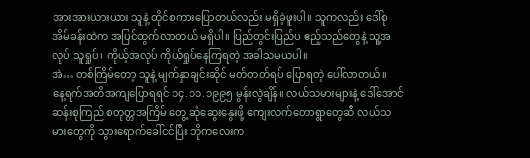အားအားယားယား သူနဲ့ ထိုင်စကားပြောတယ်လည်း မရှိခဲ့ဖူးပါ။ သူကလည်း ဒေါ်စု အိမ်ခန်းထဲက အပြင်ထွက်လာတယ် မရှိပါ။ ပြည်တွင်းပြည်ပ ဧည့်သည်တွေနဲ့ သူ့အလုပ် သူရှုပ်၊ ကိုယ့်အလုပ် ကိုယ်ရှုပ်နေကြရတဲ့ အခါသမယပါ။
အဲ… တစ်ကြိမ်တော့ သူနဲ့ မျက်နှာချင်းဆိုင် မတ်တတ်ရပ် ပြောရတဲ့ ပေါ်လာတယ်။
နေ့ရက်အတိအကျပြောရရင် ၁၄.၁၁.၁၉၉၅ မွန်းလွဲချိန်။ လယ်သမားများနဲ့ ဒေါ်အောင်ဆန်းစုကြည် စတုတ္တအကြိမ် တွေ့ ဆုံဆွေးနွေးဖို့ ကျေးလက်တောရွာတွေဆီ လယ်သမားတွေကို သွားရောက်ခေါ်ငင်ပြီး ဘိုကလေးက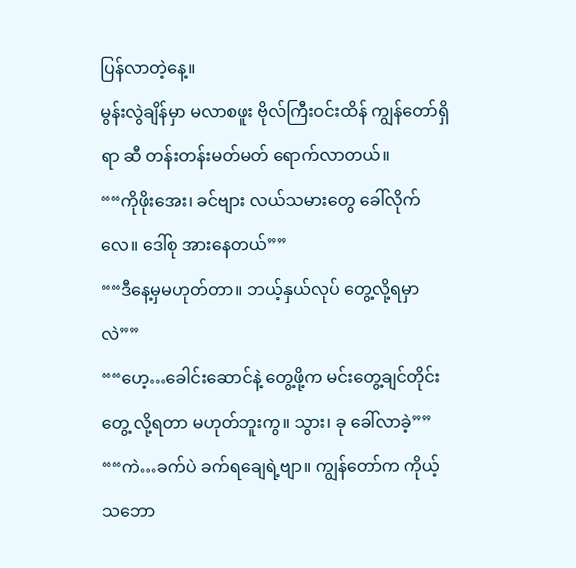ပြန်လာတဲ့နေ့။
မွန်းလွဲချိန်မှာ မလာစဖူး ဗိုလ်ကြီးဝင်းထိန် ကျွန်တော်ရှိရာ ဆီ တန်းတန်းမတ်မတ် ရောက်လာတယ်။
““ကိုဖိုးအေး၊ ခင်ဗျား လယ်သမားတွေ ခေါ်လိုက်လေ။ ဒေါ်စု အားနေတယ်””
““ဒီနေ့မှမဟုတ်တာ။ ဘယ့်နှယ်လုပ် တွေ့လို့ရမှာလဲ””
““ဟေ့…ခေါင်းဆောင်နဲ့ တွေ့ဖို့က မင်းတွေ့ချင်တိုင်း တွေ့ လို့ရတာ မဟုတ်ဘူးကွ။ သွား၊ ခု ခေါ်လာခဲ့””
““ကဲ…ခက်ပဲ ခက်ရချေရဲ့ဗျာ။ ကျွန်တော်က ကိုယ့်သဘော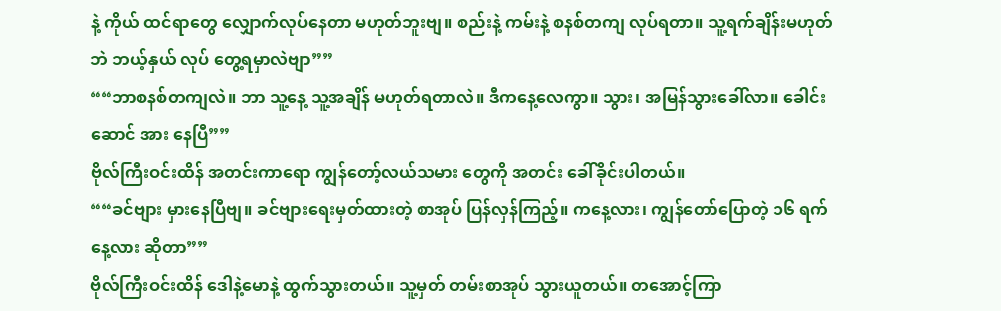နဲ့ ကိုယ် ထင်ရာတွေ လျှောက်လုပ်နေတာ မဟုတ်ဘူးဗျ။ စည်းနဲ့ ကမ်းနဲ့ စနစ်တကျ လုပ်ရတာ။ သူ့ရက်ချိန်းမဟုတ်ဘဲ ဘယ့်နှယ် လုပ် တွေ့ရမှာလဲဗျာ””
““ဘာစနစ်တကျလဲ။ ဘာ သူ့နေ့ သူ့အချိန် မဟုတ်ရတာလဲ။ ဒီကနေ့လေကွာ။ သွား၊ အမြန်သွားခေါ်လာ။ ခေါင်းဆောင် အား နေပြီ””
ဗိုလ်ကြီးဝင်းထိန် အတင်းကာရော ကျွန်တော့်လယ်သမား တွေကို အတင်း ခေါ်ခိုင်းပါတယ်။
““ခင်ဗျား မှားနေပြီဗျ။ ခင်ဗျားရေးမှတ်ထားတဲ့ စာအုပ် ပြန်လှန်ကြည့်။ ကနေ့လား၊ ကျွန်တော်ပြောတဲ့ ၁၆ ရက်နေ့လား ဆိုတာ””
ဗိုလ်ကြီးဝင်းထိန် ဒေါနဲ့မောနဲ့ ထွက်သွားတယ်။ သူ့မှတ် တမ်းစာအုပ် သွားယူတယ်။ တအောင့်ကြာ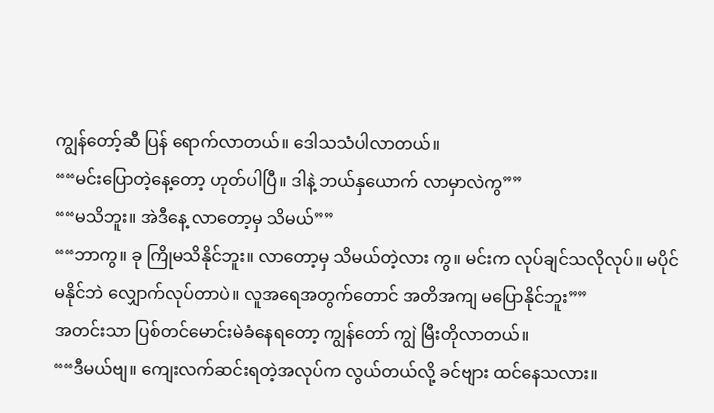ကျွန်တော့်ဆီ ပြန် ရောက်လာတယ်။ ဒေါသသံပါလာတယ်။
““မင်းပြောတဲ့နေ့တော့ ဟုတ်ပါပြီ။ ဒါနဲ့ ဘယ်နှယောက် လာမှာလဲကွ””
““မသိဘူး။ အဲဒီနေ့ လာတော့မှ သိမယ်””
““ဘာကွ။ ခု ကြိုမသိနိုင်ဘူး။ လာတော့မှ သိမယ်တဲ့လား ကွ။ မင်းက လုပ်ချင်သလိုလုပ်။ မပိုင်မနိုင်ဘဲ လျှောက်လုပ်တာပဲ။ လူအရေအတွက်တောင် အတိအကျ မပြောနိုင်ဘူး””
အတင်းသာ ပြစ်တင်မောင်းမဲခံနေရတော့ ကျွန်တော် ကျွဲ မြီးတိုလာတယ်။
““ဒီမယ်ဗျ။ ကျေးလက်ဆင်းရတဲ့အလုပ်က လွယ်တယ်လို့ ခင်ဗျား ထင်နေသလား။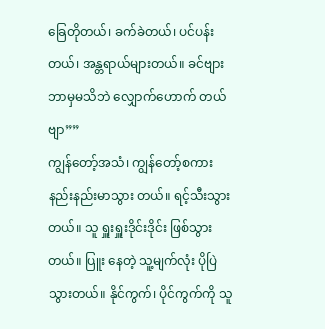ခြေတိုတယ်၊ ခက်ခဲတယ်၊ ပင်ပန်းတယ်၊ အန္တရာယ်များတယ်။ ခင်ဗျား ဘာမှမသိဘဲ လျှောက်ဟောက် တယ်ဗျာ””
ကျွန်တော့်အသံ၊ ကျွန်တော့်စကား နည်းနည်းမာသွား တယ်။ ရင့်သီးသွားတယ်။ သူ ရှူးရှူးဒိုင်းဒိုင်း ဖြစ်သွားတယ်။ ပြူး နေတဲ့ သူ့မျက်လုံး ပိုပြဲသွားတယ်။ နိုင်ကွက်၊ ပိုင်ကွက်ကို သူ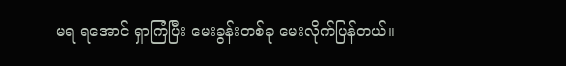မရ ရအောင် ရှာကြံပြီး မေးခွန်းတစ်ခု မေးလိုက်ပြန်တယ်။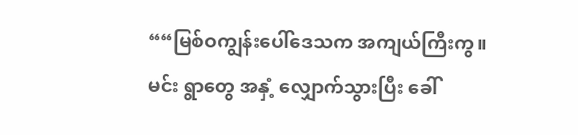““မြစ်ဝကျွန်းပေါ်ဒေသက အကျယ်ကြီးကွ။ မင်း ရွာတွေ အနှံ့ လျှောက်သွားပြီး ခေါ်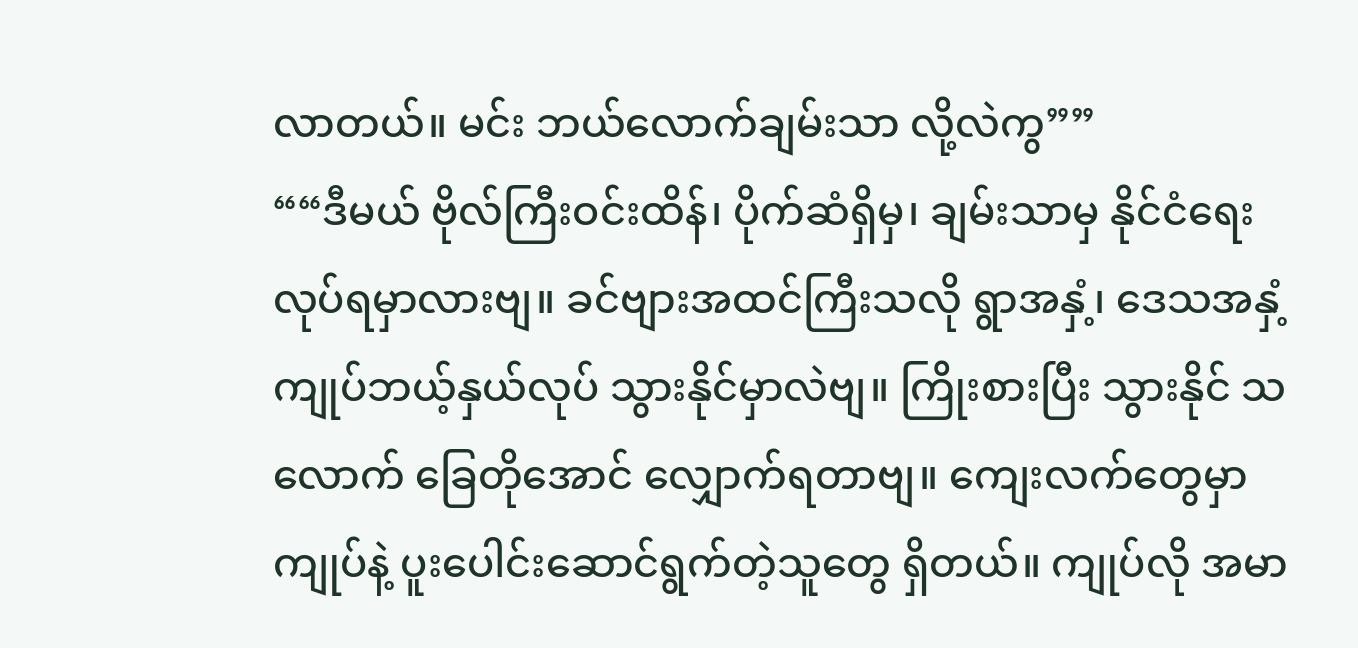လာတယ်။ မင်း ဘယ်လောက်ချမ်းသာ လို့လဲကွ””
““ဒီမယ် ဗိုလ်ကြီးဝင်းထိန်၊ ပိုက်ဆံရှိမှ၊ ချမ်းသာမှ နိုင်ငံရေး လုပ်ရမှာလားဗျ။ ခင်ဗျားအထင်ကြီးသလို ရွာအနှံ့၊ ဒေသအနှံ့ ကျုပ်ဘယ့်နှယ်လုပ် သွားနိုင်မှာလဲဗျ။ ကြိုးစားပြီး သွားနိုင် သလောက် ခြေတိုအောင် လျှောက်ရတာဗျ။ ကျေးလက်တွေမှာ ကျုပ်နဲ့ ပူးပေါင်းဆောင်ရွက်တဲ့သူတွေ ရှိတယ်။ ကျုပ်လို အမာ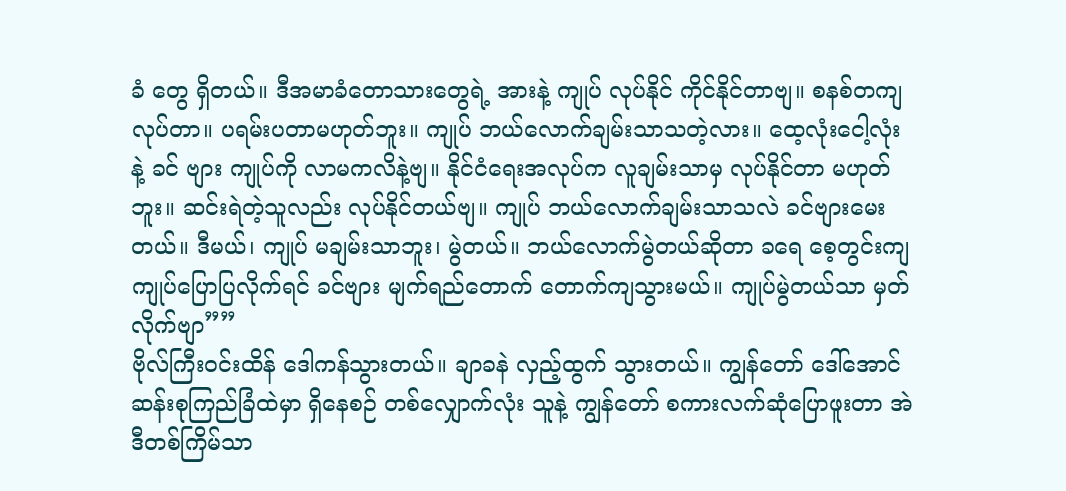ခံ တွေ ရှိတယ်။ ဒီအမာခံတောသားတွေရဲ့ အားနဲ့ ကျုပ် လုပ်နိုင် ကိုင်နိုင်တာဗျ။ စနစ်တကျလုပ်တာ။ ပရမ်းပတာမဟုတ်ဘူး။ ကျုပ် ဘယ်လောက်ချမ်းသာသတဲ့လား။ ထေ့လုံးငေါ့လုံးနဲ့ ခင် ဗျား ကျုပ်ကို လာမကလိနဲ့ဗျ။ နိုင်ငံရေးအလုပ်က လူချမ်းသာမှ လုပ်နိုင်တာ မဟုတ်ဘူး။ ဆင်းရဲတဲ့သူလည်း လုပ်နိုင်တယ်ဗျ။ ကျုပ် ဘယ်လောက်ချမ်းသာသလဲ ခင်ဗျားမေးတယ်။ ဒီမယ်၊ ကျုပ် မချမ်းသာဘူး၊ မွဲတယ်။ ဘယ်လောက်မွဲတယ်ဆိုတာ ခရေ စေ့တွင်းကျ ကျုပ်ပြောပြလိုက်ရင် ခင်ဗျား မျက်ရည်တောက် တောက်ကျသွားမယ်။ ကျုပ်မွဲတယ်သာ မှတ်လိုက်ဗျာ””
ဗိုလ်ကြီးဝင်းထိန် ဒေါကန်သွားတယ်။ ချာခနဲ လှည့်ထွက် သွားတယ်။ ကျွန်တော် ဒေါ်အောင်ဆန်းစုကြည်ခြံထဲမှာ ရှိနေစဉ် တစ်လျှောက်လုံး သူနဲ့ ကျွန်တော် စကားလက်ဆုံပြောဖူးတာ အဲဒီတစ်ကြိမ်သာ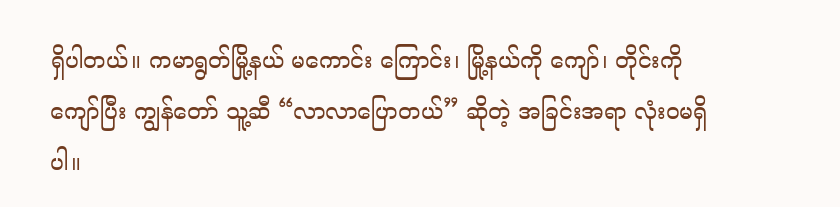ရှိပါတယ်။ ကမာရွတ်မြို့နယ် မကောင်း ကြောင်း၊ မြို့နယ်ကို ကျော်၊ တိုင်းကို ကျော်ပြီး ကျွန်တော် သူ့ဆီ “လာလာပြောတယ်” ဆိုတဲ့ အခြင်းအရာ လုံးဝမရှိပါ။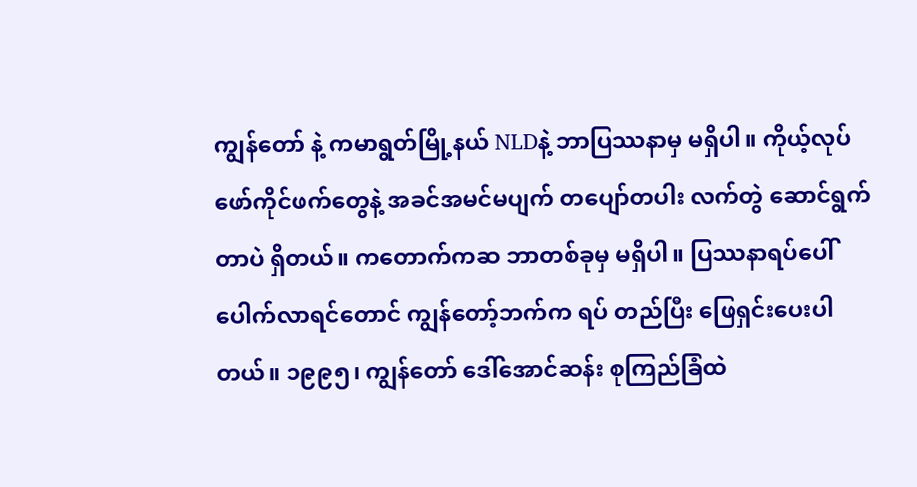ကျွန်တော် နဲ့ ကမာရွတ်မြို့နယ် NLDနဲ့ ဘာပြဿနာမှ မရှိပါ။ ကိုယ့်လုပ် ဖော်ကိုင်ဖက်တွေနဲ့ အခင်အမင်မပျက် တပျော်တပါး လက်တွဲ ဆောင်ရွက်တာပဲ ရှိတယ်။ ကတောက်ကဆ ဘာတစ်ခုမှ မရှိပါ။ ပြဿနာရပ်ပေါ်ပေါက်လာရင်တောင် ကျွန်တော့်ဘက်က ရပ် တည်ပြီး ဖြေရှင်းပေးပါတယ်။ ၁၉၉၅၊ ကျွန်တော် ဒေါ်အောင်ဆန်း စုကြည်ခြံထဲ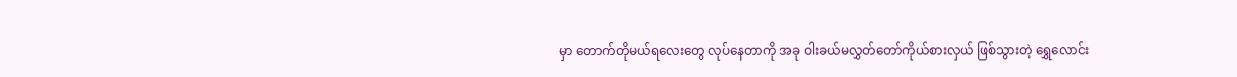မှာ တောက်တိုမယ်ရလေးတွေ လုပ်နေတာကို အခု ဝါးခယ်မလွှတ်တော်ကိုယ်စားလှယ် ဖြစ်သွားတဲ့ ရွှေလောင်း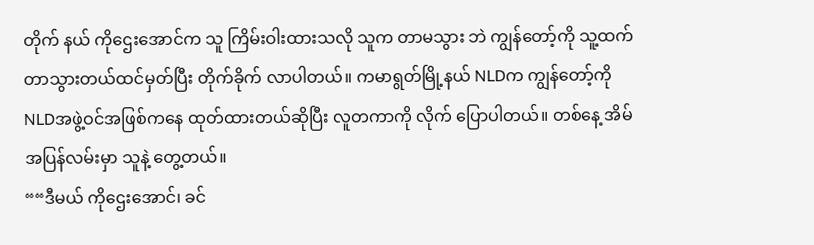တိုက် နယ် ကိုဌေးအောင်က သူ ကြိမ်းဝါးထားသလို သူက တာမသွား ဘဲ ကျွန်တော့်ကို သူ့ထက် တာသွားတယ်ထင်မှတ်ပြီး တိုက်ခိုက် လာပါတယ်။ ကမာရွတ်မြို့နယ် NLDက ကျွန်တော့်ကို NLDအဖွဲ့ဝင်အဖြစ်ကနေ ထုတ်ထားတယ်ဆိုပြီး လူတကာကို လိုက် ပြောပါတယ်။ တစ်နေ့ အိမ်အပြန်လမ်းမှာ သူနဲ့ တွေ့တယ်။
““ဒီမယ် ကိုဌေးအောင်၊ ခင်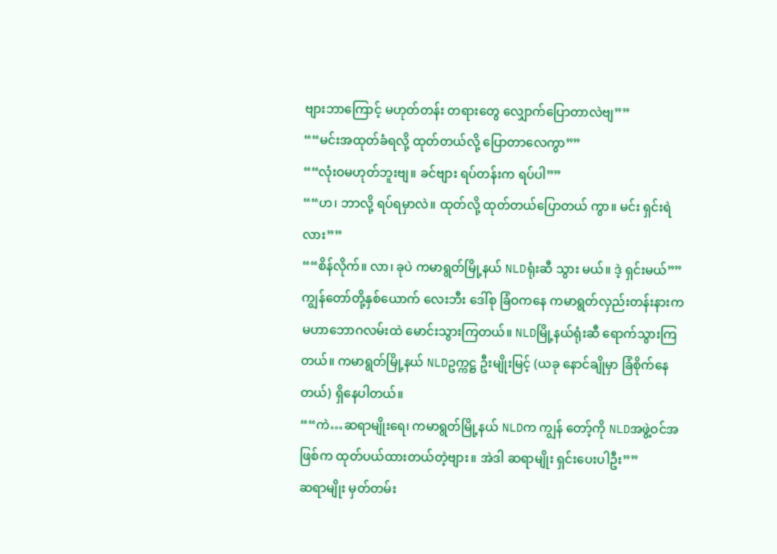ဗျားဘာကြောင့် မဟုတ်တန်း တရားတွေ လျှောက်ပြောတာလဲဗျ””
““မင်းအထုတ်ခံရလို့ ထုတ်တယ်လို့ ပြောတာလေကွာ””
““လုံးဝမဟုတ်ဘူးဗျ။ ခင်ဗျား ရပ်တန်းက ရပ်ပါ””
““ဟ၊ ဘာလို့ ရပ်ရမှာလဲ။ ထုတ်လို့ ထုတ်တယ်ပြောတယ် ကွာ။ မင်း ရှင်းရဲလား””
““စိန်လိုက်။ လာ၊ ခုပဲ ကမာရွတ်မြို့နယ် NLDရုံးဆီ သွား မယ်။ ဒဲ့ ရှင်းမယ်””
ကျွန်တော်တို့နှစ်ယောက် လေးဘီး ဒေါ်စု ခြံဝကနေ ကမာရွတ်လှည်းတန်းနားက မဟာဘောဂလမ်းထဲ မောင်းသွားကြတယ်။ NLDမြို့နယ်ရုံးဆီ ရောက်သွားကြတယ်။ ကမာရွတ်မြို့နယ် NLDဥက္ကဋ္ဌ ဦးမျိုးမြင့် (ယခု နောင်ချိုမှာ ခြံစိုက်နေတယ်) ရှိနေပါတယ်။
““ကဲ…ဆရာမျိုးရေ၊ ကမာရွတ်မြို့နယ် NLDက ကျွန် တော့်ကို NLDအဖွဲ့ဝင်အဖြစ်က ထုတ်ပယ်ထားတယ်တဲ့ဗျား။ အဲဒါ ဆရာမျိုး ရှင်းပေးပါဦး””
ဆရာမျိုး မှတ်တမ်း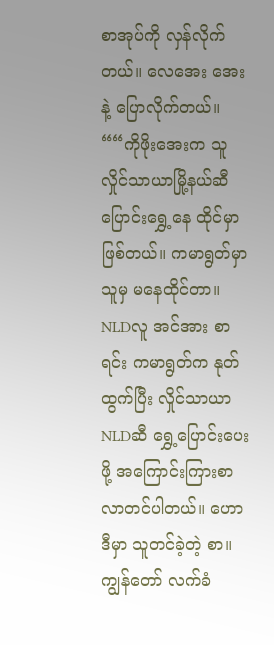စာအုပ်ကို လှန်လိုက်တယ်။ လေအေး အေးနဲ့ ပြောလိုက်တယ်။
““ကိုဖိုးအေးက သူ လှိုင်သာယာမြို့နယ်ဆီ ပြောင်းရွှေ့နေ ထိုင်မှာ ဖြစ်တယ်။ ကမာရွတ်မှာ သူမှ မနေထိုင်တာ။ NLDလူ အင်အား စာရင်း ကမာရွတ်က နုတ်ထွက်ပြီး လှိုင်သာယာ NLDဆီ ရွှေ့ပြောင်းပေးဖို့ အကြောင်းကြားစာ လာတင်ပါတယ်။ ဟော ဒီမှာ သူတင်ခဲ့တဲ့ စာ။ ကျွန်တော် လက်ခံ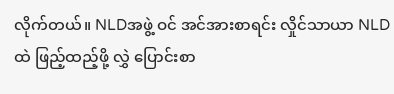လိုက်တယ်။ NLDအဖွဲ့ ဝင် အင်အားစာရင်း လှိုင်သာယာ NLDထဲ ဖြည့်ထည့်ဖို့ လွှဲ ပြောင်းစာ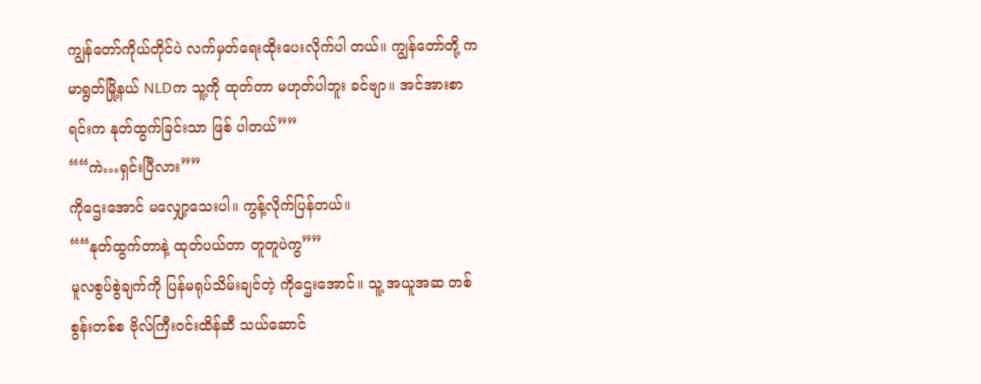ကျွန်တော်ကိုယ်တိုင်ပဲ လက်မှတ်ရေးထိုးပေးလိုက်ပါ တယ်။ ကျွန်တော်တို့ ကမာရွတ်မြို့နယ် NLDက သူ့ကို ထုတ်တာ မဟုတ်ပါဘူး ခင်ဗျာ။ အင်အားစာရင်းက နုတ်ထွက်ခြင်းသာ ဖြစ် ပါတယ်””
““ကဲ…ရှင်းပြီလား””
ကိုဌေးအောင် မလျှော့သေးပါ။ ကွန့်လိုက်ပြန်တယ်။
““နုတ်ထွက်တာနဲ့ ထုတ်ပယ်တာ တူတူပဲကွ””
မူလစွပ်စွဲချက်ကို ပြန်မရုပ်သိမ်းချင်တဲ့ ကိုဌေးအောင်။ သူ့ အယူအဆ တစ်စွန်းတစ်စ ဗိုလ်ကြီးဝင်းထိန်ဆီ သယ်ဆောင်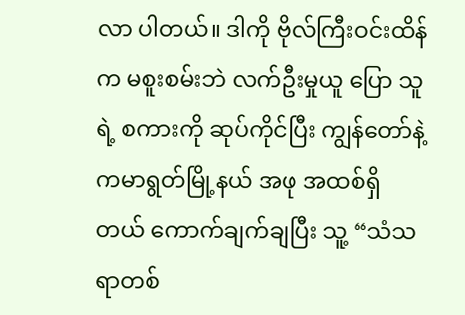လာ ပါတယ်။ ဒါကို ဗိုလ်ကြီးဝင်းထိန်က မစူးစမ်းဘဲ လက်ဦးမှုယူ ပြော သူရဲ့ စကားကို ဆုပ်ကိုင်ပြီး ကျွန်တော်နဲ့ ကမာရွတ်မြို့နယ် အဖု အထစ်ရှိတယ် ကောက်ချက်ချပြီး သူ့ “သံသရာတစ်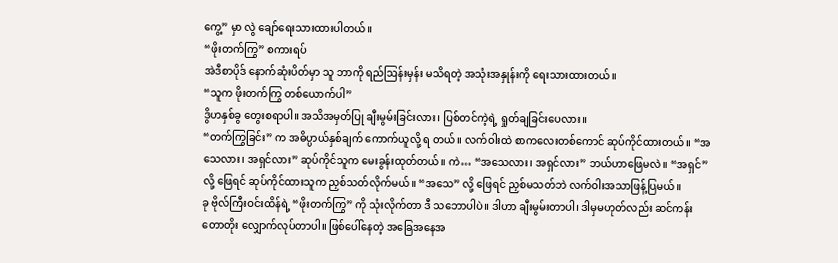ကွေ့” မှာ လွဲ ချော်ရေးသားထားပါတယ်။
“ဖိုးတက်ကြွ” စကားရပ်
အဲဒီစာပိုဒ် နောက်ဆုံးပိတ်မှာ သူ ဘာကို ရည်ဩန်းမှန်း မသိရတဲ့ အသုံးအနှုန်းကို ရေးသားထားတယ်။
“သူက ဖိုးတက်ကြွ တစ်ယောက်ပါ”
ဒွိဟနှစ်ခွ တွေးစရာပါ။ အသိအမှတ်ပြု ချီးမွမ်းခြင်းလား၊ ပြစ်တင်ကဲ့ရဲ့ ရှုတ်ချခြင်းပေလား။
“တက်ကြွခြင်း” က အဓိပ္ပာယ်နှစ်ချက် ကောက်ယူလို့ ရ တယ်။ လက်ဝါးထဲ စာကလေးတစ်ကောင် ဆုပ်ကိုင်ထားတယ်။ “အသေလား၊ အရှင်လား” ဆုပ်ကိုင်သူက မေးခွန်းထုတ်တယ်။ ကဲ… “အသေလား၊ အရှင်လား” ဘယ်ဟာဖြေမလဲ။ “အရှင်” လို့ ဖြေရင် ဆုပ်ကိုင်ထားသူက ညှစ်သတ်လိုက်မယ်။ “အသေ” လို့ ဖြေရင် ညှစ်မသတ်ဘဲ လက်ဝါးအသာဖြန့်ပြမယ်။
ခု ဗိုလ်ကြီးဝင်းထိန်ရဲ့ “ဖိုးတက်ကြွ” ကို သုံးလိုက်တာ ဒီ သဘောပါပဲ။ ဒါဟာ ချီးမွမ်းတာပါ၊ ဒါမှမဟုတ်လည်း ဆင်ကန်း တောတိုး လျှောက်လုပ်တာပါ။ ဖြစ်ပေါ်နေတဲ့ အခြေအနေအ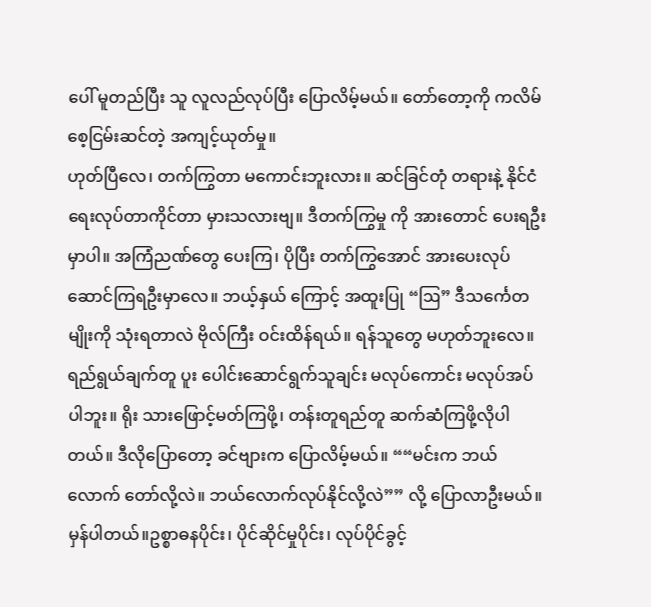ပေါ် မူတည်ပြီး သူ လူလည်လုပ်ပြီး ပြောလိမ့်မယ်။ တော်တော့ကို ကလိမ်စေ့ငြမ်းဆင်တဲ့ အကျင့်ယုတ်မှု။
ဟုတ်ပြီလေ၊ တက်ကြွတာ မကောင်းဘူးလား။ ဆင်ခြင်တုံ တရားနဲ့ နိုင်ငံရေးလုပ်တာကိုင်တာ မှားသလားဗျ။ ဒီတက်ကြွမှု ကို အားတောင် ပေးရဦးမှာပါ။ အကြံညဏ်တွေ ပေးကြ၊ ပိုပြီး တက်ကြွအောင် အားပေးလုပ်ဆောင်ကြရဦးမှာလေ။ ဘယ့်နှယ် ကြောင့် အထူးပြု “ဩ” ဒီသင်္ကေတမျိုးကို သုံးရတာလဲ ဗိုလ်ကြီး ဝင်းထိန်ရယ်။ ရန်သူတွေ မဟုတ်ဘူးလေ။ ရည်ရွယ်ချက်တူ ပူး ပေါင်းဆောင်ရွက်သူချင်း မလုပ်ကောင်း မလုပ်အပ်ပါဘူး။ ရိုး သားဖြောင့်မတ်ကြဖို့၊ တန်းတူရည်တူ ဆက်ဆံကြဖို့လိုပါတယ်။ ဒီလိုပြောတော့ ခင်ဗျားက ပြောလိမ့်မယ်။ ““မင်းက ဘယ်လောက် တော်လို့လဲ။ ဘယ်လောက်လုပ်နိုင်လို့လဲ”” လို့ ပြောလာဦးမယ်။ မှန်ပါတယ်။ဥစ္စာဓနပိုင်း၊ ပိုင်ဆိုင်မှုပိုင်း၊ လုပ်ပိုင်ခွင့်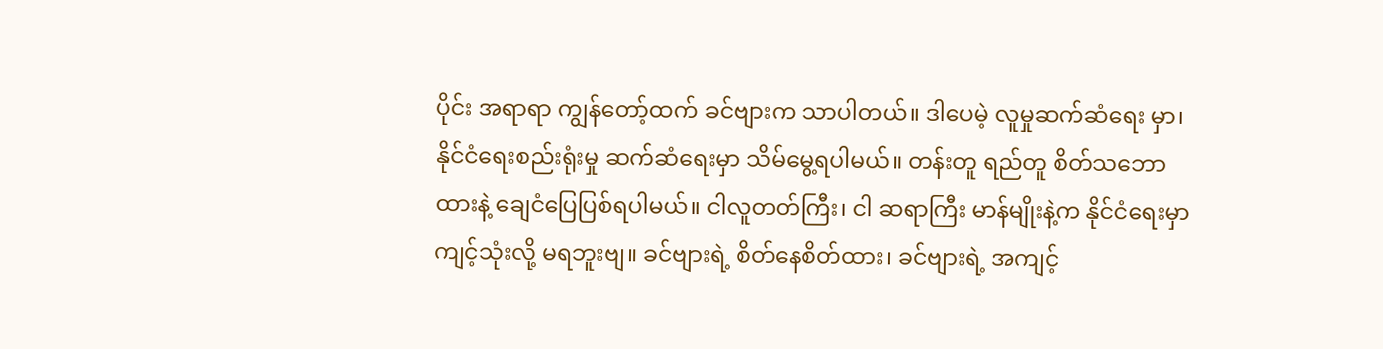ပိုင်း အရာရာ ကျွန်တော့်ထက် ခင်ဗျားက သာပါတယ်။ ဒါပေမဲ့ လူမှုဆက်ဆံရေး မှာ၊ နိုင်ငံရေးစည်းရုံးမှု ဆက်ဆံရေးမှာ သိမ်မွေ့ရပါမယ်။ တန်းတူ ရည်တူ စိတ်သဘောထားနဲ့ ချေငံပြေပြစ်ရပါမယ်။ ငါလူတတ်ကြီး၊ ငါ ဆရာကြီး မာန်မျိုးနဲ့က နိုင်ငံရေးမှာ ကျင့်သုံးလို့ မရဘူးဗျ။ ခင်ဗျားရဲ့ စိတ်နေစိတ်ထား၊ ခင်ဗျားရဲ့ အကျင့်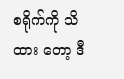စရိုက်ကို သိထား တော့ ဒီ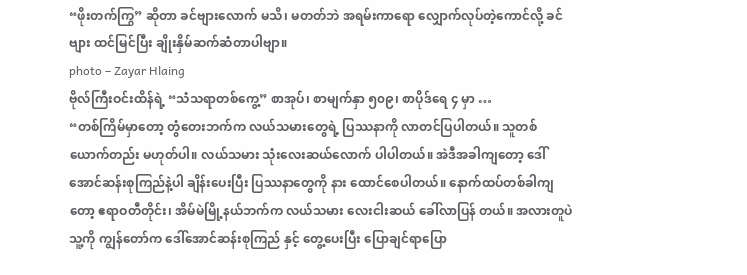“ဖိုးတက်ကြွ” ဆိုတာ ခင်ဗျားလောက် မသိ၊ မတတ်ဘဲ အရမ်းကာရော လျှောက်လုပ်တဲ့ကောင်လို့ ခင်ဗျား ထင်မြင်ပြီး ချိုးနှိမ်ဆက်ဆံတာပါဗျာ။
photo – Zayar Hlaing
ဗိုလ်ကြီးဝင်းထိန်ရဲ့ “သံသရာတစ်ကွေ့” စာအုပ်၊ စာမျက်နှာ ၅၀၉၊ စာပိုဒ်ရေ ၄ မှာ …
“တစ်ကြိမ်မှာတော့ တွံတေးဘက်က လယ်သမားတွေရဲ့ ပြဿနာကို လာတင်ပြပါတယ်။ သူတစ်ယောက်တည်း မဟုတ်ပါ။ လယ်သမား သုံးလေးဆယ်လောက် ပါပါတယ်။ အဲဒီအခါကျတော့ ဒေါ်အောင်ဆန်းစုကြည်နဲ့ပါ ချိန်းပေးပြီး ပြဿနာတွေကို နား ထောင်စေပါတယ်။ နောက်ထပ်တစ်ခါကျတော့ ဧရာဝတီတိုင်း၊ အိမ်မဲမြို့နယ်ဘက်က လယ်သမား လေးငါးဆယ် ခေါ်လာပြန် တယ်။ အလားတူပဲ သူ့ကို ကျွန်တော်က ဒေါ်အောင်ဆန်းစုကြည် နှင့် တွေ့ပေးပြီး ပြောချင်ရာပြော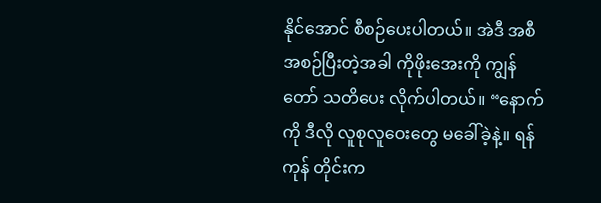နိုင်အောင် စီစဉ်ပေးပါတယ်။ အဲဒီ အစီအစဉ်ပြီးတဲ့အခါ ကိုဖိုးအေးကို ကျွန်တော် သတိပေး လိုက်ပါတယ်။ “နောက်ကို ဒီလို လူစုလူဝေးတွေ မခေါ်ခဲ့နဲ့။ ရန်ကုန် တိုင်းက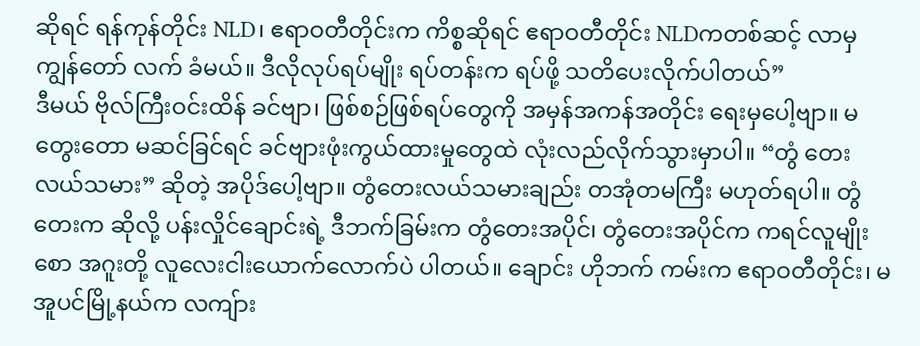ဆိုရင် ရန်ကုန်တိုင်း NLD၊ ဧရာဝတီတိုင်းက ကိစ္စဆိုရင် ဧရာဝတီတိုင်း NLDကတစ်ဆင့် လာမှ ကျွန်တော် လက် ခံမယ်။ ဒီလိုလုပ်ရပ်မျိုး ရပ်တန်းက ရပ်ဖို့ သတိပေးလိုက်ပါတယ်”
ဒီမယ် ဗိုလ်ကြီးဝင်းထိန် ခင်ဗျာ၊ ဖြစ်စဉ်ဖြစ်ရပ်တွေကို အမှန်အကန်အတိုင်း ရေးမှပေါ့ဗျာ။ မတွေးတော မဆင်ခြင်ရင် ခင်ဗျားဖုံးကွယ်ထားမှုတွေထဲ လုံးလည်လိုက်သွားမှာပါ။ “တွံ တေးလယ်သမား” ဆိုတဲ့ အပိုဒ်ပေါ့ဗျာ။ တွံတေးလယ်သမားချည်း တအုံတမကြီး မဟုတ်ရပါ။ တွံတေးက ဆိုလို့ ပန်းလှိုင်ချောင်းရဲ့ ဒီဘက်ခြမ်းက တွံတေးအပိုင်၊ တွံတေးအပိုင်က ကရင်လူမျိုး စော အဂူးတို့ လူလေးငါးယောက်လောက်ပဲ ပါတယ်။ ချောင်း ဟိုဘက် ကမ်းက ဧရာဝတီတိုင်း၊ မအူပင်မြို့နယ်က လကျ်ား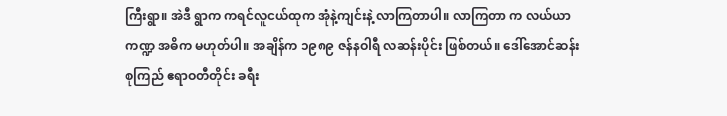ကြီးရွာ။ အဲဒီ ရွာက ကရင်လူငယ်ထုက အုံနဲ့ကျင်းနဲ့ လာကြတာပါ။ လာကြတာ က လယ်ယာကဏ္ဍ အဓိက မဟုတ်ပါ။ အချိန်က ၁၉၈၉ ဇန်နဝါရီ လဆန်းပိုင်း ဖြစ်တယ်။ ဒေါ်အောင်ဆန်းစုကြည် ဧရာဝတီတိုင်း ခရီး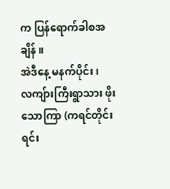က ပြန်ရောက်ခါစအချိန်။
အဲဒီနေ့ မနက်ပိုင်း၊ လကျ်ားကြီးရွာသား ဖိုးသောကြာ (ကရင်တိုင်းရင်း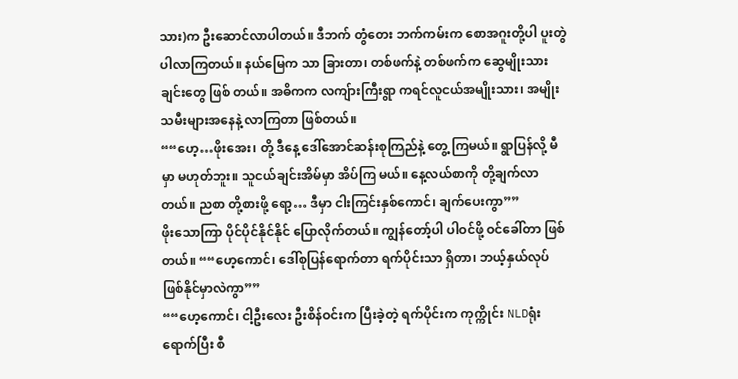သား)က ဦးဆောင်လာပါတယ်။ ဒီဘက် တွံတေး ဘက်ကမ်းက စောအဂူးတို့ပါ ပူးတွဲပါလာကြတယ်။ နယ်မြေက သာ ခြားတာ၊ တစ်ဖက်နဲ့ တစ်ဖက်က ဆွေမျိုးသားချင်းတွေ ဖြစ် တယ်။ အဓိကက လကျ်ားကြီးရွာ ကရင်လူငယ်အမျိုးသား၊ အမျိုး သမီးများအနေနဲ့ လာကြတာ ဖြစ်တယ်။
““ဟေ့…ဖိုးအေး၊ တို့ ဒီနေ့ ဒေါ်အောင်ဆန်းစုကြည်နဲ့ တွေ့ ကြမယ်။ ရွာပြန်လို့ မီမှာ မဟုတ်ဘူး။ သူငယ်ချင်းအိမ်မှာ အိပ်ကြ မယ်။ နေ့လယ်စာကို တို့ချက်လာတယ်။ ညစာ တို့စားဖို့ ရော့… ဒီမှာ ငါးကြင်းနှစ်ကောင်၊ ချက်ပေးကွာ””
ဖိုးသောကြာ ပိုင်ပိုင်နိုင်နိုင် ပြောလိုက်တယ်။ ကျွန်တော့်ပါ ပါဝင်ဖို့ ဝင်ခေါ်တာ ဖြစ်တယ်။ ““ဟေ့ကောင်၊ ဒေါ်စုပြန်ရောက်တာ ရက်ပိုင်းသာ ရှိတာ၊ ဘယ့်နှယ်လုပ် ဖြစ်နိုင်မှာလဲကွာ””
““ဟေ့ကောင်၊ ငါ့ဦးလေး ဦးစိန်ဝင်းက ပြီးခဲ့တဲ့ ရက်ပိုင်းက ကုက္ကိုင်း NLDရုံး ရောက်ပြီး စီ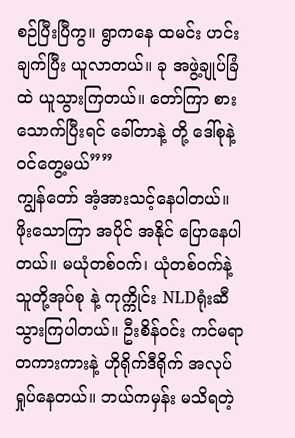စဉ်ပြီးပြီကွ။ ရွာကနေ ထမင်း ဟင်းချက်ပြီး ယူလာတယ်။ ခု အဖွဲ့ချုပ်ခြံထဲ ယူသွားကြတယ်။ တော်ကြာ စားသောက်ပြီးရင် ခေါ်တာနဲ့ တို့ ဒေါ်စုနဲ့ ဝင်တွေ့မယ်””
ကျွန်တော် အံ့အားသင့်နေပါတယ်။ ဖိုးသောကြာ အပိုင် အနိုင် ပြောနေပါတယ်။ မယုံတစ်ဝက်၊ ယုံတစ်ဝက်နဲ့ သူတို့အုပ်စု နဲ့ ကုက္ကိုင်း NLDရုံးဆီ သွားကြပါတယ်။ ဦးစိန်ဝင်း ကင်မရာ တကားကားနဲ့ ဟိုရိုက်ဒီရိုက် အလုပ်ရှုပ်နေတယ်။ ဘယ်ကမှန်း မသိရတဲ့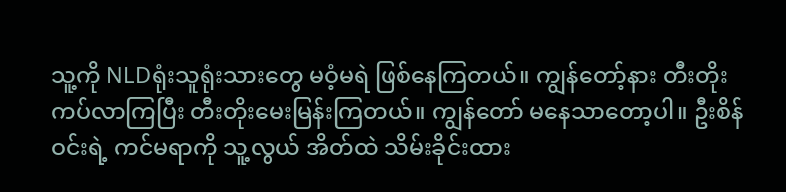သူ့ကို NLDရုံးသူရုံးသားတွေ မဝံ့မရဲ ဖြစ်နေကြတယ်။ ကျွန်တော့်နား တီးတိုးကပ်လာကြပြီး တီးတိုးမေးမြန်းကြတယ်။ ကျွန်တော် မနေသာတော့ပါ။ ဦးစိန်ဝင်းရဲ့ ကင်မရာကို သူ့လွယ် အိတ်ထဲ သိမ်းခိုင်းထား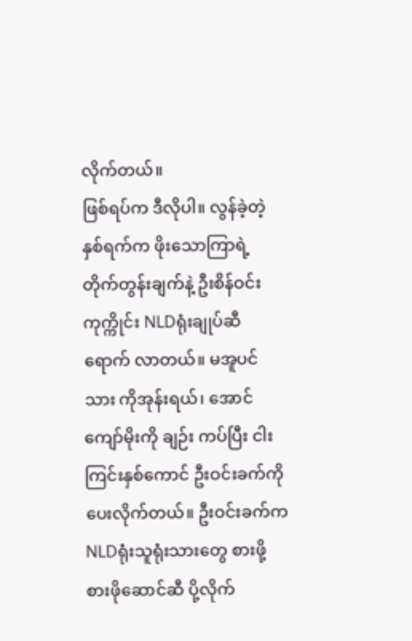လိုက်တယ်။
ဖြစ်ရပ်က ဒီလိုပါ။ လွန်ခဲ့တဲ့ နှစ်ရက်က ဖိုးသောကြာရဲ့ တိုက်တွန်းချက်နဲ့ ဦးစိန်ဝင်း ကုက္ကိုင်း NLDရုံးချုပ်ဆီ ရောက် လာတယ်။ မအူပင်သား ကိုအုန်းရယ်၊ အောင်ကျော်မိုးကို ချဉ်း ကပ်ပြီး ငါးကြင်းနှစ်ကောင် ဦးဝင်းခက်ကို ပေးလိုက်တယ်။ ဦးဝင်းခက်က NLDရုံးသူရုံးသားတွေ စားဖို့ စားဖိုဆောင်ဆီ ပို့လိုက်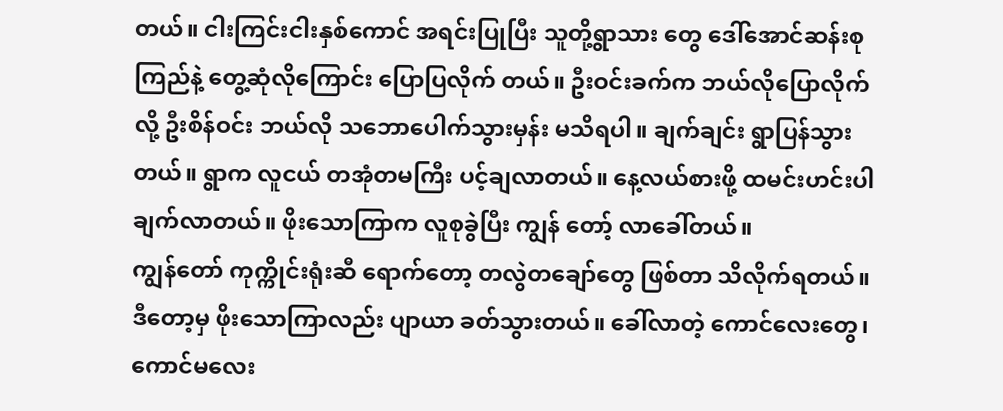တယ်။ ငါးကြင်းငါးနှစ်ကောင် အရင်းပြုပြီး သူတို့ရွာသား တွေ ဒေါ်အောင်ဆန်းစုကြည်နဲ့ တွေ့ဆုံလိုကြောင်း ပြောပြလိုက် တယ်။ ဦးဝင်းခက်က ဘယ်လိုပြောလိုက်လို့ ဦးစိန်ဝင်း ဘယ်လို သဘောပေါက်သွားမှန်း မသိရပါ။ ချက်ချင်း ရွာပြန်သွားတယ်။ ရွာက လူငယ် တအုံတမကြီး ပင့်ချလာတယ်။ နေ့လယ်စားဖို့ ထမင်းဟင်းပါ ချက်လာတယ်။ ဖိုးသောကြာက လူစုခွဲပြီး ကျွန် တော့် လာခေါ်တယ်။
ကျွန်တော် ကုက္ကိုင်းရုံးဆီ ရောက်တော့ တလွဲတချော်တွေ ဖြစ်တာ သိလိုက်ရတယ်။ ဒီတော့မှ ဖိုးသောကြာလည်း ပျာယာ ခတ်သွားတယ်။ ခေါ်လာတဲ့ ကောင်လေးတွေ၊ ကောင်မလေး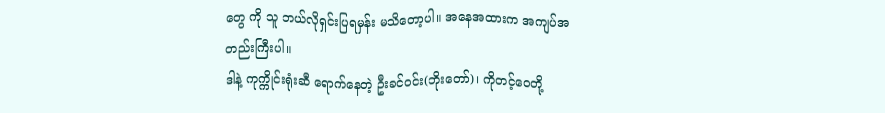တွေ ကို သူ ဘယ်လိုရှင်းပြရမှန်း မသိတော့ပါ။ အနေအထားက အကျပ်အတည်းကြီးပါ။
ဒါနဲ့ ကုက္ကိုင်းရုံးဆီ ရောက်နေတဲ့ ဦးခင်ဝင်း(ဘိုးတော်)၊ ကိုတင့်ဝေတို့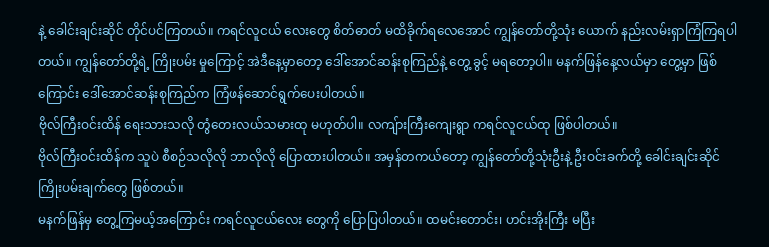နဲ့ ခေါင်းချင်းဆိုင် တိုင်ပင်ကြတယ်။ ကရင်လူငယ် လေးတွေ စိတ်ဓာတ် မထိခိုက်ရလေအောင် ကျွန်တော်တို့သုံး ယောက် နည်းလမ်းရှာကြံကြရပါတယ်။ ကျွန်တော်တို့ရဲ့ ကြိုးပမ်း မှုကြောင့် အဲဒီနေ့မှာတော့ ဒေါ်အောင်ဆန်းစုကြည်နဲ့ တွေ့ ခွင့် မရတော့ပါ။ မနက်ဖြန်နေ့လယ်မှာ တွေ့မှာ ဖြစ်ကြောင်း ဒေါ်အောင်ဆန်းစုကြည်က ကြံဖန်ဆောင်ရွက်ပေးပါတယ်။
ဗိုလ်ကြီးဝင်းထိန် ရေးသားသလို တွံတေးလယ်သမားထု မဟုတ်ပါ။ လကျ်ားကြီးကျေးရွာ ကရင်လူငယ်ထု ဖြစ်ပါတယ်။
ဗိုလ်ကြီးဝင်းထိန်က သူပဲ စီစဉ်သလိုလို ဘာလိုလို ပြောထားပါတယ်။ အမှန်တကယ်တော့ ကျွန်တော်တို့သုံးဦးနဲ့ ဦးဝင်းခက်တို့ ခေါင်းချင်းဆိုင် ကြိုးပမ်းချက်တွေ ဖြစ်တယ်။
မနက်ဖြန်မှ တွေ့ကြမယ့်အကြောင်း ကရင်လူငယ်လေး တွေကို ပြောပြပါတယ်။ ထမင်းတောင်း၊ ဟင်းအိုးကြီး မပြီး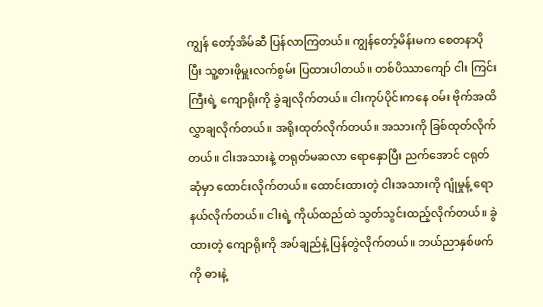ကျွန် တော့်အိမ်ဆီ ပြန်လာကြတယ်။ ကျွန်တော့်မိန်းမက စေတနာပို ပြီး သူ့စားဖိုမှူးလက်စွမ်း ပြထားပါတယ်။ တစ်ပိဿာကျော် ငါး ကြင်းကြီးရဲ့ ကျောရိုးကို ခွဲချလိုက်တယ်။ ငါးကုပ်ပိုင်းကနေ ဝမ်း ဗိုက်အထိ လွှာချလိုက်တယ်။ အရိုးထုတ်လိုက်တယ်။ အသားကို ခြစ်ထုတ်လိုက်တယ်။ ငါးအသားနဲ့ တရုတ်မဆလာ ရောနှောပြီး ညက်အောင် ငရုတ်ဆုံမှာ ထောင်းလိုက်တယ်။ ထောင်းထားတဲ့ ငါးအသားကို ဂျုံမှုန့် ရောနယ်လိုက်တယ်။ ငါးရဲ့ ကိုယ်ထည်ထဲ သွတ်သွင်းထည့်လိုက်တယ်။ ခွဲထားတဲ့ ကျောရိုးကို အပ်ချည်နဲ့ ပြန်တွဲလိုက်တယ်။ ဘယ်ညာနှစ်ဖက်ကို ဓားနဲ့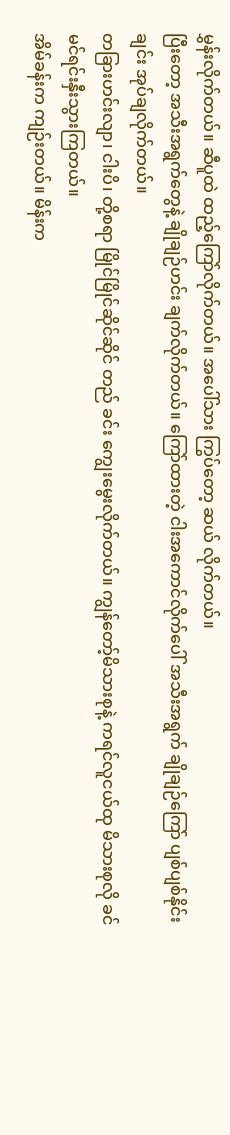မွှန်းလိုက်တယ်။ ဆီပူထဲ ထည့်ကြော်လိုက်တယ်။ အပေါ်သား ကြွပ်တော့ ဆယ် လိုက်တယ်။
ပြီးတော့ အသီးအရွက်တွေနဲ့ ချိုချဉ်ဟင်း ချက်လိုက်တယ်။ ကြော်ထားတဲ့ ငါးအကောင်လိုက်ပေါ် အသီးအရွက် ချိုချဉ်ကြော် ပျစ်ပျစ်နိုင်းချင်း အုပ်ချလိုက်တယ်။
တခြားဟင်းလျာ၊ ငါးပိ၊ တို့စရာ မြိုင်မြိုင်ဆိုင်ဆိုင် တည် ခင်း ကျွေးမွေးလိုက်တယ်။ ကျွန်တော့်မိသားစုနဲ့ ကရင်လူငယ်ထု မိသားစုလို ခင်မင်ရင်းနှီးသွားကြတယ်။
အိမ်ခန်းက ကျဉ်းတယ်။ မိန်းက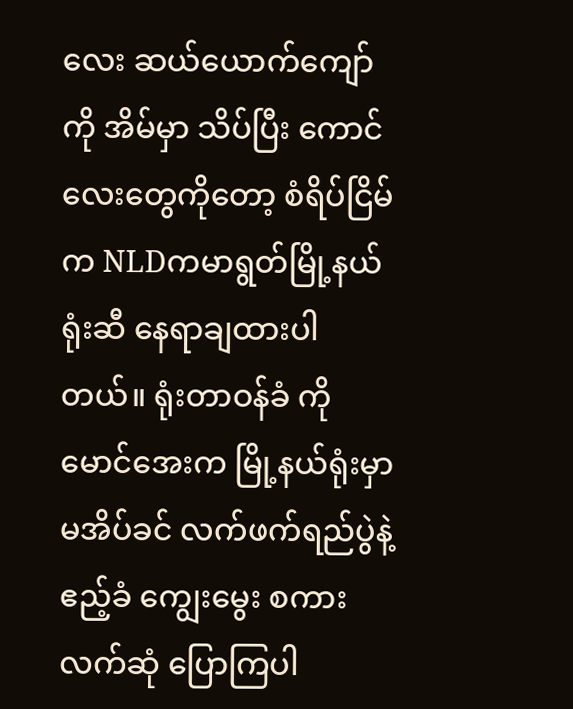လေး ဆယ်ယောက်ကျော် ကို အိမ်မှာ သိပ်ပြီး ကောင်လေးတွေကိုတော့ စံရိပ်ငြိမ်က NLDကမာရွတ်မြို့နယ်ရုံးဆီ နေရာချထားပါတယ်။ ရုံးတာဝန်ခံ ကိုမောင်အေးက မြို့နယ်ရုံးမှာ မအိပ်ခင် လက်ဖက်ရည်ပွဲနဲ့ ဧည့်ခံ ကျွေးမွေး စကားလက်ဆုံ ပြောကြပါ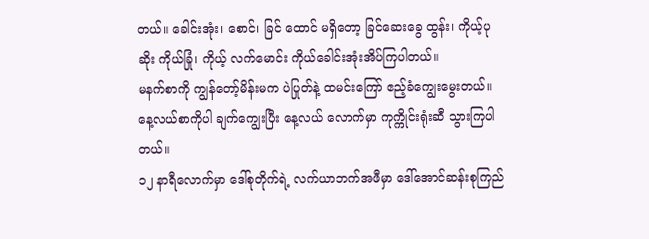တယ်။ ခေါင်းအုံး၊ စောင်၊ ခြင် ထောင် မရှိတော့ ခြင်ဆေးခွေ ထွန်း၊ ကိုယ့်ပုဆိုး ကိုယ်ခြုံ၊ ကိုယ့် လက်မောင်း ကိုယ်ခေါင်းအုံးအိပ်ကြပါတယ်။
မနက်စာကို ကျွန်တော့်မိန်းမက ပဲပြုတ်နဲ့ ထမင်းကြော် ဧည့်ခံကျွေးမွေးတယ်။ နေ့လယ်စာကိုပါ ချက်ကျွေးပြီး နေ့လယ် လောက်မှာ ကုက္ကိုင်းရုံးဆီ သွားကြပါတယ်။
၁၂ နာရီလောက်မှာ ဒေါ်စုတိုက်ရဲ့ လက်ယာဘက်အဖီမှာ ဒေါ်အောင်ဆန်းစုကြည်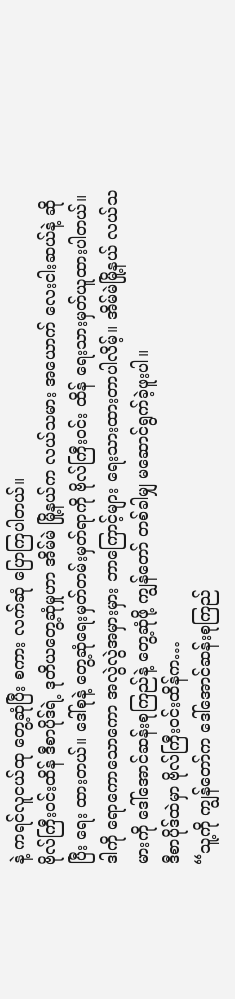နဲ့ ကရင်လူငယ်ထု တွေ့ဆုံပြီး စကား လက်ဆုံ ပြောကြပါတယ်။
ဗိုလ်ကြီးဝင်းထိန် ဒီစာပိုဒ်ရဲ့ ဒုတိယတွေ့ဆုံမှုဟာ အိမ်မဲ မြို့နယ်က လယ်သမား အယောက် လေးငါးဆယ်နဲ့ ဆိုပြီး ရေး ထားတယ်။ ဒေါ်စုနဲ့ တွေ့ဆုံရေးမှတ်တမ်းမှတ်ရာကို ဗိုလ်ကြီးဝင်း ထိန် ရေးသားမှတ်ယူထားပါတယ်။ ဒါကို ရောကောသောကော အလွဲလွဲအမှားမှား ဘာကြောင့်များ ရေးသားထားတာပါလိမ့်။ အိမ်မဲမြို့နယ် လယ်သမားကို ဒေါ်အောင်ဆန်းစုကြည်နဲ့ တွေ့ဆုံဖို့ ကျွန်တော် တစ်ခါမျှ မဆောင်ရွက်ခဲ့ဖူးပါ။
ဒီစာပိုဒ်ထဲမှာ ဗိုလ်ကြီးဝင်းထိန်က…
“သူ့ကို ကျွန်တော်က ဒေါ်အောင်ဆန်းစုကြည်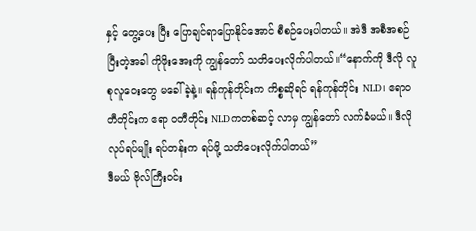နှင့် တွေ့ပေး ပြီး ပြောချင်ရာပြောနိုင်အောင် စီစဉ်ပေးပါတယ်။ အဲဒီ အစီအစဉ် ပြီးတဲ့အခါ ကိုဖိုးအေးကို ကျွန်တော် သတိပေးလိုက်ပါတယ်။“နောက်ကို ဒီလို လူစုလူဝေးတွေ မခေါ်ခဲ့နဲ့။ ရန်ကုန်တိုင်းက ကိစ္စဆိုရင် ရန်ကုန်တိုင်း NLD၊ ဧရာဝတီတိုင်းက ဧရာ ဝတီတိုင်း NLDကတစ်ဆင့် လာမှ ကျွန်တော် လက်ခံမယ်။ ဒီလို လုပ်ရပ်မျိုး ရပ်တန်းက ရပ်ဖို့ သတိပေးလိုက်ပါတယ်”
ဒီမယ် ဗိုလ်ကြီးဝင်း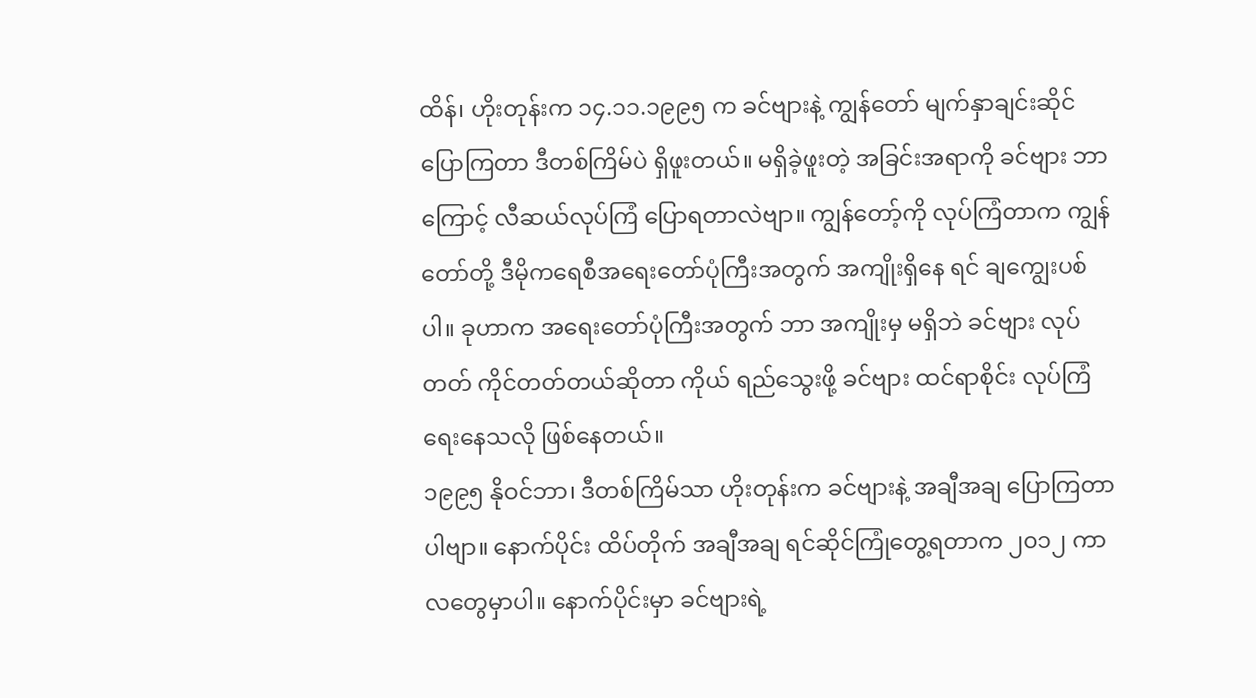ထိန်၊ ဟိုးတုန်းက ၁၄.၁၁.၁၉၉၅ က ခင်ဗျားနဲ့ ကျွန်တော် မျက်နှာချင်းဆိုင်ပြောကြတာ ဒီတစ်ကြိမ်ပဲ ရှိဖူးတယ်။ မရှိခဲ့ဖူးတဲ့ အခြင်းအရာကို ခင်ဗျား ဘာကြောင့် လီဆယ်လုပ်ကြံ ပြောရတာလဲဗျာ။ ကျွန်တော့်ကို လုပ်ကြံတာက ကျွန်တော်တို့ ဒီမိုကရေစီအရေးတော်ပုံကြီးအတွက် အကျိုးရှိနေ ရင် ချကျွေးပစ်ပါ။ ခုဟာက အရေးတော်ပုံကြီးအတွက် ဘာ အကျိုးမှ မရှိဘဲ ခင်ဗျား လုပ်တတ် ကိုင်တတ်တယ်ဆိုတာ ကိုယ် ရည်သွေးဖို့ ခင်ဗျား ထင်ရာစိုင်း လုပ်ကြံရေးနေသလို ဖြစ်နေတယ်။
၁၉၉၅ နိုဝင်ဘာ၊ ဒီတစ်ကြိမ်သာ ဟိုးတုန်းက ခင်ဗျားနဲ့ အချီအချ ပြောကြတာပါဗျာ။ နောက်ပိုင်း ထိပ်တိုက် အချီအချ ရင်ဆိုင်ကြုံတွေ့ရတာက ၂၀၁၂ ကာလတွေမှာပါ။ နောက်ပိုင်းမှာ ခင်ဗျားရဲ့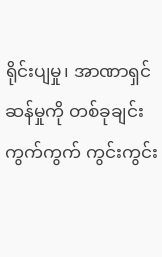ရိုင်းပျမှု၊ အာဏာရှင်ဆန်မှုကို တစ်ခုချင်း ကွက်ကွက် ကွင်းကွင်း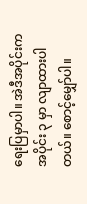ရေးပြမှာပါ။ အဲဒီအပိုင်းက အပိုင်း ၃ မှာ လျာထားပါ တယ်။ စောင့်မျှော်ပါ။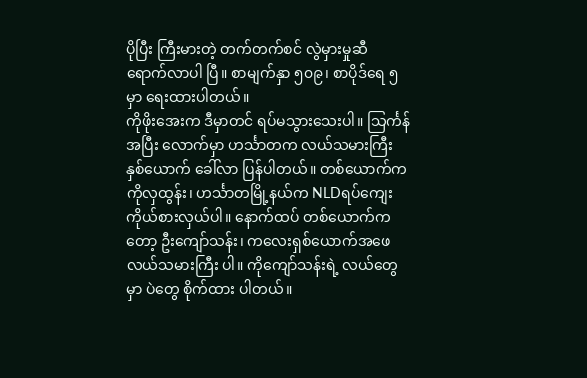ပိုပြီး ကြီးမားတဲ့ တက်တက်စင် လွဲမှားမှုဆီ ရောက်လာပါ ပြီ။ စာမျက်နှာ ၅၀၉၊ စာပိုဒ်ရေ ၅ မှာ ရေးထားပါတယ်။
ကိုဖိုးအေးက ဒီမှာတင် ရပ်မသွားသေးပါ။ သြင်္ကန်အပြီး လောက်မှာ ဟင်္သာတက လယ်သမားကြီးနှစ်ယောက် ခေါ်လာ ပြန်ပါတယ်။ တစ်ယောက်က ကိုလှထွန်း၊ ဟင်္သာတမြို့နယ်က NLDရပ်ကျေးကိုယ်စားလှယ်ပါ။ နောက်ထပ် တစ်ယောက်က တော့ ဦးကျော်သန်း၊ ကလေးရှစ်ယောက်အဖေ လယ်သမားကြီး ပါ။ ကိုကျော်သန်းရဲ့ လယ်တွေမှာ ပဲတွေ စိုက်ထား ပါတယ်။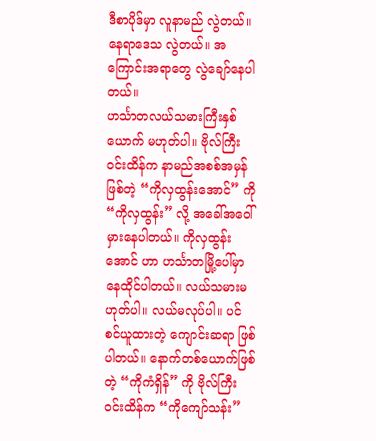ဒီစာပိုဒ်မှာ လူနာမည် လွဲတယ်။ နေရာဒေသ လွဲတယ်။ အကြောင်းအရာတွေ လွဲချော်နေပါတယ်။
ဟင်္သာတလယ်သမားကြီးနှစ်ယောက် မဟုတ်ပါ။ ဗိုလ်ကြီး ဝင်းထိန်က နာမည်အစစ်အမှန်ဖြစ်တဲ့ “ကိုလှထွန်းအောင်” ကို “ကိုလှထွန်း” လို့ အခေါ်အဝေါ် မှားနေပါတယ်။ ကိုလှထွန်းအောင် ဟာ ဟင်္သာတမြို့ပေါ်မှာ နေထိုင်ပါတယ်။ လယ်သမားမဟုတ်ပါ။ လယ်မလုပ်ပါ။ ပင်စင်ယူထားတဲ့ ကျောင်းဆရာ ဖြစ်ပါတယ်။ နောက်တစ်ယောက်ဖြစ်တဲ့ “ကိုကံရှိန်” ကို ဗိုလ်ကြီးဝင်းထိန်က “ကိုကျော်သန်း”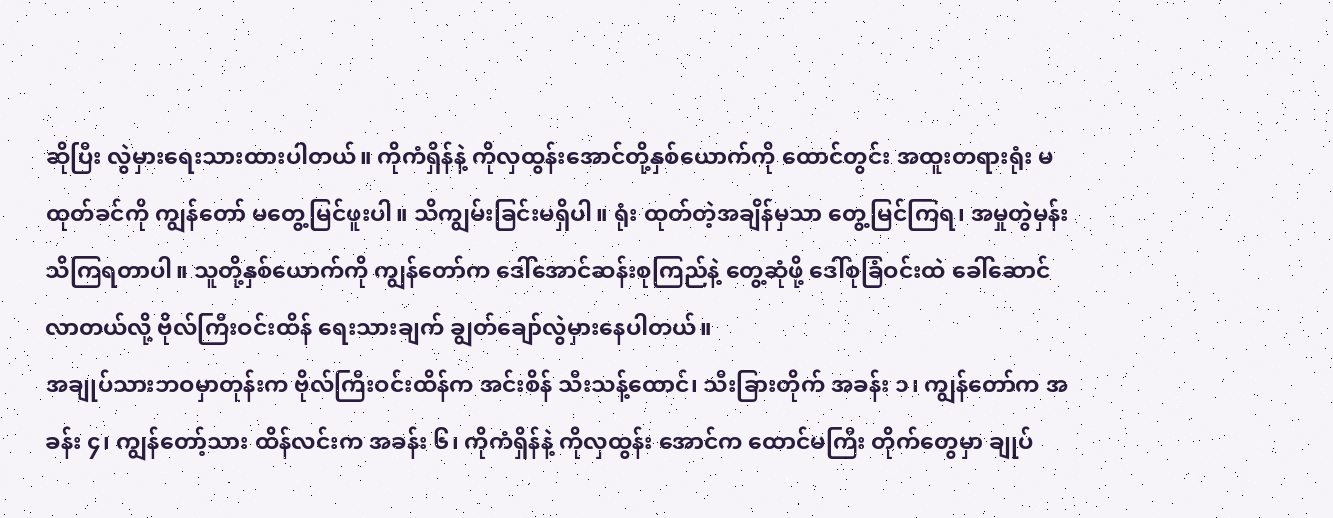ဆိုပြီး လွဲမှားရေးသားထားပါတယ်။ ကိုကံရှိန်နဲ့ ကိုလှထွန်းအောင်တို့နှစ်ယောက်ကို ထောင်တွင်း အထူးတရားရုံး မထုတ်ခင်ကို ကျွန်တော် မတွေ့မြင်ဖူးပါ။ သိကျွမ်းခြင်းမရှိပါ။ ရုံး ထုတ်တဲ့အချိန်မှသာ တွေ့မြင်ကြရ၊ အမှုတွဲမှန်း သိကြရတာပါ။ သူတို့နှစ်ယောက်ကို ကျွန်တော်က ဒေါ်အောင်ဆန်းစုကြည်နဲ့ တွေ့ဆုံဖို့ ဒေါ်စုခြံဝင်းထဲ ခေါ်ဆောင်လာတယ်လို့ ဗိုလ်ကြီးဝင်းထိန် ရေးသားချက် ချွတ်ချော်လွဲမှားနေပါတယ်။
အချုပ်သားဘဝမှာတုန်းက ဗိုလ်ကြီးဝင်းထိန်က အင်းစိန် သီးသန့်ထောင်၊ သီးခြားတိုက် အခန်း ၁၊ ကျွန်တော်က အခန်း ၄၊ ကျွန်တော့်သား ထိန်လင်းက အခန်း ၆၊ ကိုကံရှိန်နဲ့ ကိုလှထွန်း အောင်က ထောင်မကြီး တိုက်တွေမှာ ချုပ်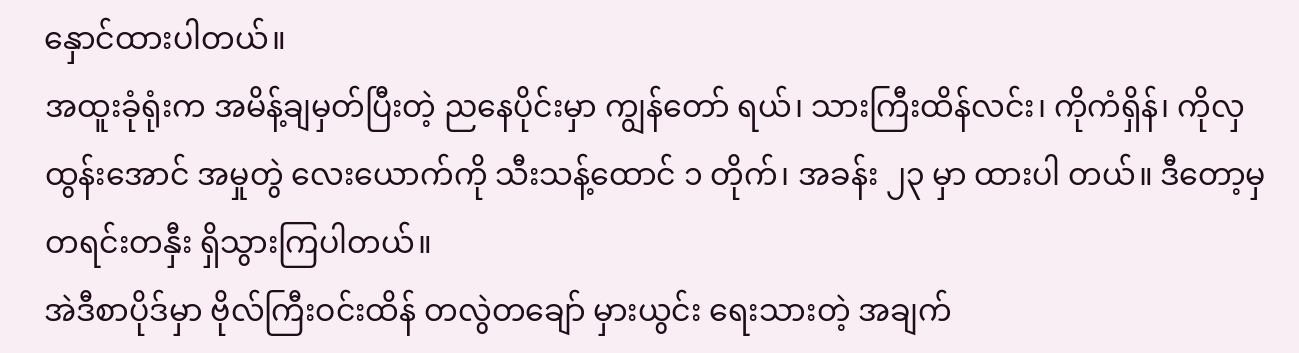နှောင်ထားပါတယ်။
အထူးခုံရုံးက အမိန့်ချမှတ်ပြီးတဲ့ ညနေပိုင်းမှာ ကျွန်တော် ရယ်၊ သားကြီးထိန်လင်း၊ ကိုကံရှိန်၊ ကိုလှထွန်းအောင် အမှုတွဲ လေးယောက်ကို သီးသန့်ထောင် ၁ တိုက်၊ အခန်း ၂၃ မှာ ထားပါ တယ်။ ဒီတော့မှ တရင်းတနှီး ရှိသွားကြပါတယ်။
အဲဒီစာပိုဒ်မှာ ဗိုလ်ကြီးဝင်းထိန် တလွဲတချော် မှားယွင်း ရေးသားတဲ့ အချက်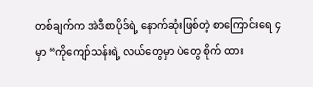တစ်ချက်က အဲဒီစာပိုဒ်ရဲ့ နောက်ဆုံးဖြစ်တဲ့ စာကြောင်းရေ ၄ မှာ “ကိုကျော်သန်းရဲ့ လယ်တွေမှာ ပဲတွေ စိုက် ထား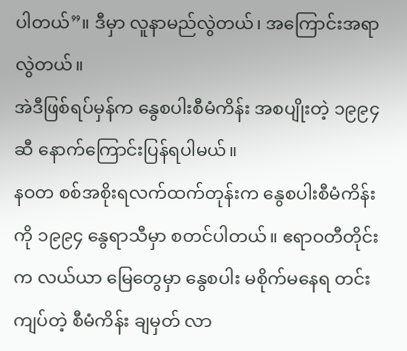ပါတယ်”။ ဒီမှာ လူနာမည်လွဲတယ်၊ အကြောင်းအရာ လွဲတယ်။
အဲဒီဖြစ်ရပ်မှန်က နွေစပါးစီမံကိန်း အစပျိုးတဲ့ ၁၉၉၄ ဆီ နောက်ကြောင်းပြန်ရပါမယ်။
နဝတ စစ်အစိုးရလက်ထက်တုန်းက နွေစပါးစီမံကိန်းကို ၁၉၉၄ နွေရာသီမှာ စတင်ပါတယ်။ ဧရာဝတီတိုင်းက လယ်ယာ မြေတွေမှာ နွေစပါး မစိုက်မနေရ တင်းကျပ်တဲ့ စီမံကိန်း ချမှတ် လာ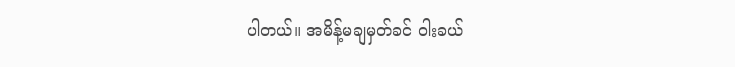ပါတယ်။ အမိန့်မချမှတ်ခင် ဝါးခယ်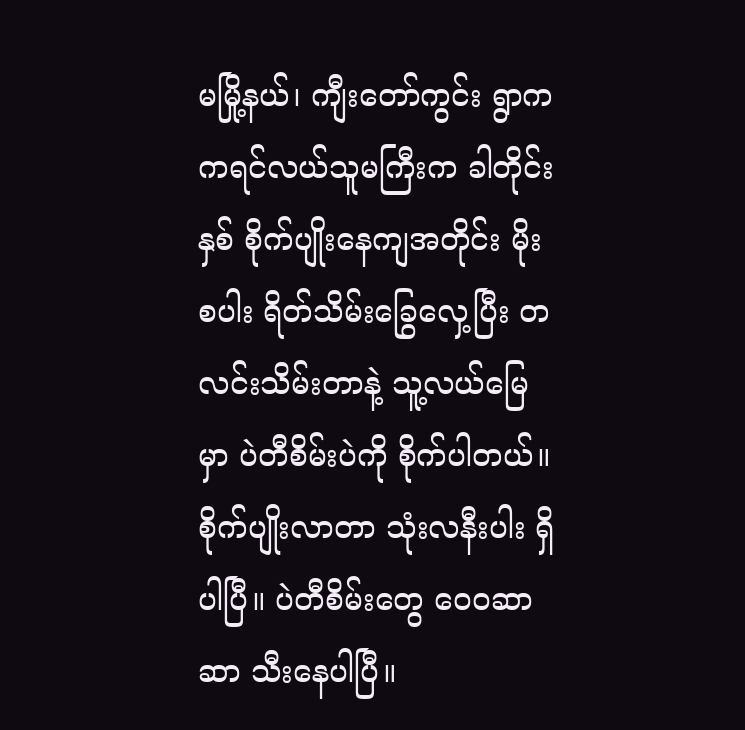မမြို့နယ်၊ ကျီးတော်ကွင်း ရွာက ကရင်လယ်သူမကြီးက ခါတိုင်းနှစ် စိုက်ပျိုးနေကျအတိုင်း မိုးစပါး ရိတ်သိမ်းခြွေလှေ့ပြီး တလင်းသိမ်းတာနဲ့ သူ့လယ်မြေမှာ ပဲတီစိမ်းပဲကို စိုက်ပါတယ်။ စိုက်ပျိုးလာတာ သုံးလနီးပါး ရှိပါပြီ။ ပဲတီစိမ်းတွေ ဝေ၀ဆာဆာ သီးနေပါပြီ။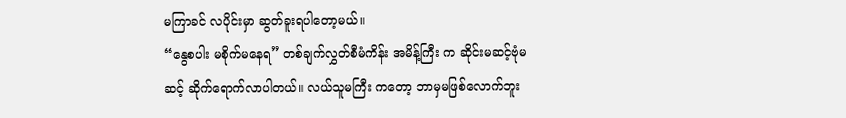မကြာခင် လပိုင်းမှာ ဆွတ်ခူးရပါတော့မယ်။
“နွေစပါး မစိုက်မနေရ” တစ်ချက်လွှတ်စီမံကိန်း အမိန့်ကြီး က ဆိုင်းမဆင့်ဗုံမဆင့် ဆိုက်ရောက်လာပါတယ်။ လယ်သူမကြီး ကတော့ ဘာမှမဖြစ်လောက်ဘူး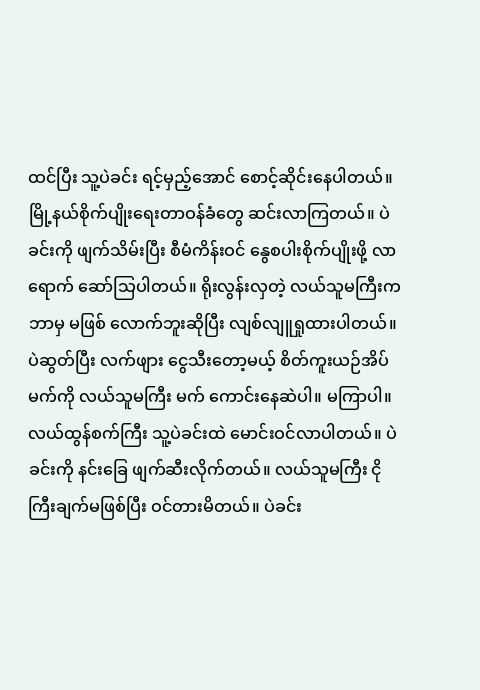ထင်ပြီး သူ့ပဲခင်း ရင့်မှည့်အောင် စောင့်ဆိုင်းနေပါတယ်။
မြို့နယ်စိုက်ပျိုးရေးတာဝန်ခံတွေ ဆင်းလာကြတယ်။ ပဲ ခင်းကို ဖျက်သိမ်းပြီး စီမံကိန်းဝင် နွေစပါးစိုက်ပျိုးဖို့ လာရောက် ဆော်သြပါတယ်။ ရိုးလွန်းလှတဲ့ လယ်သူမကြီးက ဘာမှ မဖြစ် လောက်ဘူးဆိုပြီး လျစ်လျူရှုထားပါတယ်။ ပဲဆွတ်ပြီး လက်ဖျား ငွေသီးတော့မယ့် စိတ်ကူးယဉ်အိပ်မက်ကို လယ်သူမကြီး မက် ကောင်းနေဆဲပါ။ မကြာပါ။ လယ်ထွန်စက်ကြီး သူ့ပဲခင်းထဲ မောင်းဝင်လာပါတယ်။ ပဲခင်းကို နင်းခြေ ဖျက်ဆီးလိုက်တယ်။ လယ်သူမကြီး ငိုကြီးချက်မဖြစ်ပြီး ဝင်တားမိတယ်။ ပဲခင်း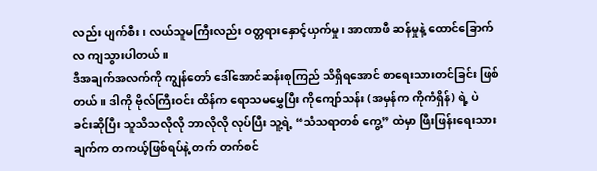လည်း ပျက်စီး၊ လယ်သူမကြီးလည်း ဝတ္တရားနှောင့်ယှက်မှု၊ အာဏာဖီ ဆန်မှုနဲ့ ထောင်ခြောက်လ ကျသွားပါတယ်။
ဒီအချက်အလက်ကို ကျွန်တော် ဒေါ်အောင်ဆန်းစုကြည် သိရှိရအောင် စာရေးသားတင်ခြင်း ဖြစ်တယ်။ ဒါကို ဗိုလ်ကြီးဝင်း ထိန်က ရောသမမွှေပြီး ကိုကျော်သန်း (အမှန်က ကိုကံရှိန်) ရဲ့ ပဲ ခင်းဆိုပြီး သူသိသလိုလို ဘာလိုလို လုပ်ပြီး သူ့ရဲ့ “သံသရာတစ် ကွေ့” ထဲမှာ ဖြီးဖြန်းရေးသားချက်က တကယ့်ဖြစ်ရပ်နဲ့ တက် တက်စင်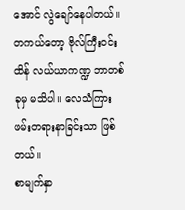အောင် လွဲချော်နေပါတယ်။
တကယ်တော့ ဗိုလ်ကြီးဝင်းထိန် လယ်ယာကဏ္ဍ ဘာတစ် ခုမှ မသိပါ။ လေသံကြား ဖမ်းတရားနာခြင်းသာ ဖြစ်တယ်။
စာမျက်နှာ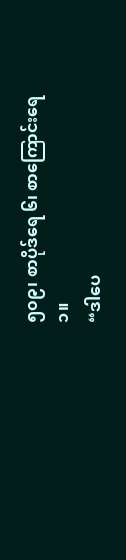၅၀၉၊ စာပိုဒ်ရေ ၆၊ စာကြောင်းရေ ၁။
“ဒါပေ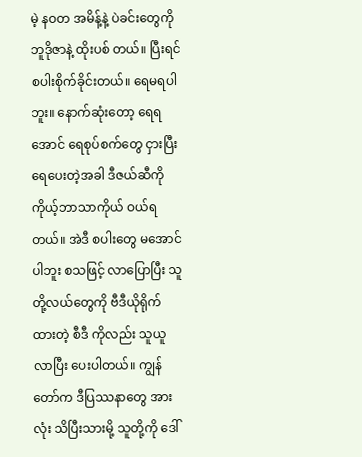မဲ့ နဝတ အမိန့်နဲ့ ပဲခင်းတွေကို ဘူဒိုဇာနဲ့ ထိုးပစ် တယ်။ ပြီးရင် စပါးစိုက်ခိုင်းတယ်။ ရေမရပါဘူး။ နောက်ဆုံးတော့ ရေရအောင် ရေစုပ်စက်တွေ ငှားပြီး ရေပေးတဲ့အခါ ဒီဇယ်ဆီကို ကိုယ့်ဘာသာကိုယ် ဝယ်ရတယ်။ အဲဒီ စပါးတွေ မအောင်ပါဘူး စသဖြင့် လာပြောပြီး သူတို့လယ်တွေကို ဗီဒီယိုရိုက်ထားတဲ့ စီဒီ ကိုလည်း သူယူလာပြီး ပေးပါတယ်။ ကျွန်တော်က ဒီပြဿနာတွေ အားလုံး သိပြီးသားမို့ သူတို့ကို ဒေါ်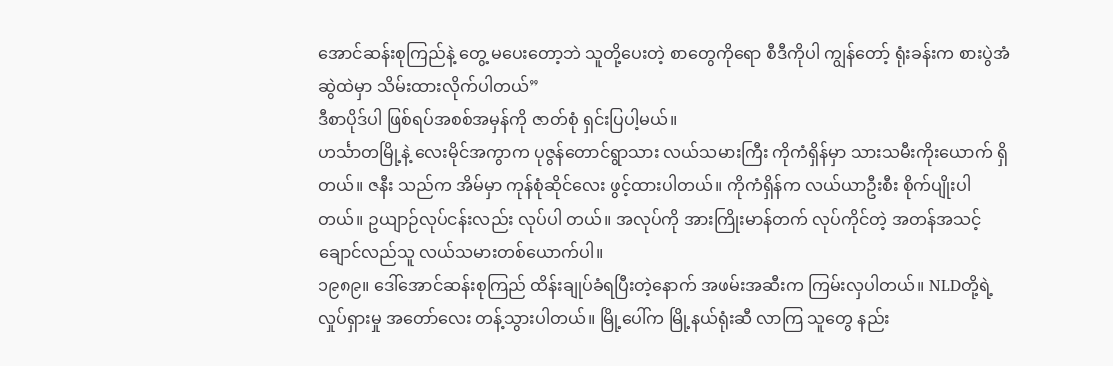အောင်ဆန်းစုကြည်နဲ့ တွေ့ မပေးတော့ဘဲ သူတို့ပေးတဲ့ စာတွေကိုရော စီဒီကိုပါ ကျွန်တော့် ရုံးခန်းက စားပွဲအံဆွဲထဲမှာ သိမ်းထားလိုက်ပါတယ်”
ဒီစာပိုဒ်ပါ ဖြစ်ရပ်အစစ်အမှန်ကို ဇာတ်စုံ ရှင်းပြပါ့မယ်။
ဟင်္သာတမြို့နဲ့ လေးမိုင်အကွာက ပုဇွန်တောင်ရွာသား လယ်သမားကြီး ကိုကံရှိန်မှာ သားသမီးကိုးယောက် ရှိတယ်။ ဇနီး သည်က အိမ်မှာ ကုန်စုံဆိုင်လေး ဖွင့်ထားပါတယ်။ ကိုကံရှိန်က လယ်ယာဦးစီး စိုက်ပျိုးပါတယ်။ ဥယျာဉ်လုပ်ငန်းလည်း လုပ်ပါ တယ်။ အလုပ်ကို အားကြိုးမာန်တက် လုပ်ကိုင်တဲ့ အတန်အသင့် ချောင်လည်သူ လယ်သမားတစ်ယောက်ပါ။
၁၉၈၉။ ဒေါ်အောင်ဆန်းစုကြည် ထိန်းချုပ်ခံရပြီးတဲ့နောက် အဖမ်းအဆီးက ကြမ်းလှပါတယ်။ NLDတို့ရဲ့ လှုပ်ရှားမှု အတော်လေး တန့်သွားပါတယ်။ မြို့ပေါ်က မြို့နယ်ရုံးဆီ လာကြ သူတွေ နည်း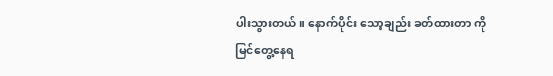ပါးသွားတယ်။ နောက်ပိုင်း သော့ချည်း ခတ်ထားတာ ကို မြင်တွေ့နေရ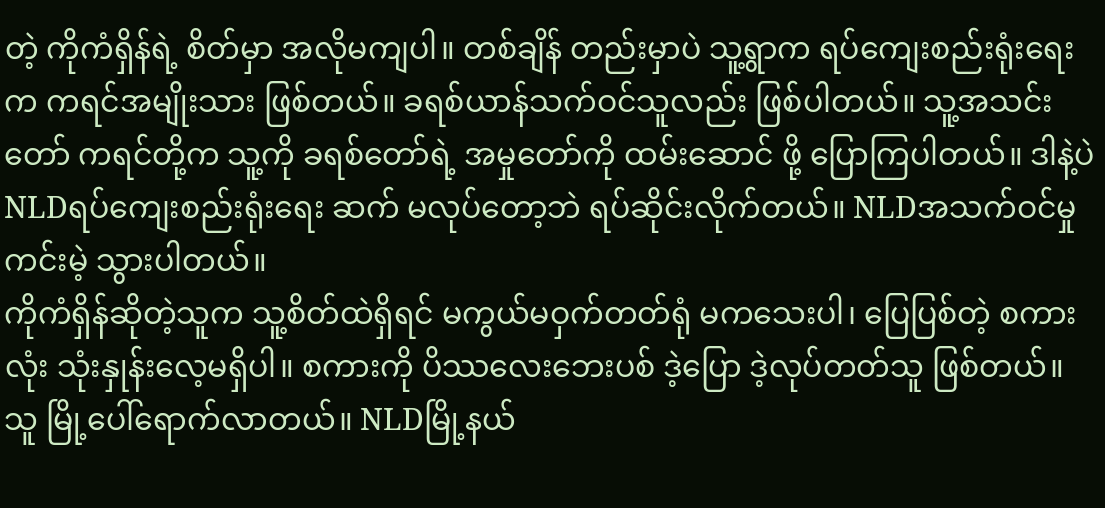တဲ့ ကိုကံရှိန်ရဲ့ စိတ်မှာ အလိုမကျပါ။ တစ်ချိန် တည်းမှာပဲ သူ့ရွာက ရပ်ကျေးစည်းရုံးရေးက ကရင်အမျိုးသား ဖြစ်တယ်။ ခရစ်ယာန်သက်ဝင်သူလည်း ဖြစ်ပါတယ်။ သူ့အသင်း တော် ကရင်တို့က သူ့ကို ခရစ်တော်ရဲ့ အမှုတော်ကို ထမ်းဆောင် ဖို့ ပြောကြပါတယ်။ ဒါနဲ့ပဲ NLDရပ်ကျေးစည်းရုံးရေး ဆက် မလုပ်တော့ဘဲ ရပ်ဆိုင်းလိုက်တယ်။ NLDအသက်ဝင်မှု ကင်းမဲ့ သွားပါတယ်။
ကိုကံရှိန်ဆိုတဲ့သူက သူ့စိတ်ထဲရှိရင် မကွယ်မဝှက်တတ်ရုံ မကသေးပါ၊ ပြေပြစ်တဲ့ စကားလုံး သုံးနှုန်းလေ့မရှိပါ။ စကားကို ပိဿလေးဘေးပစ် ဒဲ့ပြော ဒဲ့လုပ်တတ်သူ ဖြစ်တယ်။
သူ မြို့ပေါ်ရောက်လာတယ်။ NLDမြို့နယ်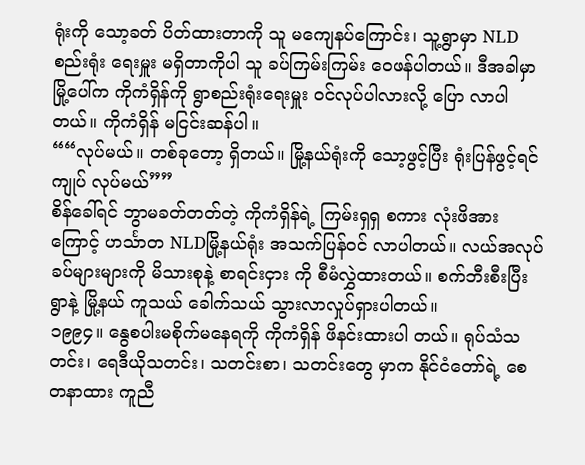ရုံးကို သော့ခတ် ပိတ်ထားတာကို သူ မကျေနပ်ကြောင်း၊ သူ့ရွာမှာ NLDစည်းရုံး ရေးမှူး မရှိတာကိုပါ သူ ခပ်ကြမ်းကြမ်း ဝေဖန်ပါတယ်။ ဒီအခါမှာ မြို့ပေါ်က ကိုကံရှိန်ကို ရွာစည်းရုံးရေးမှူး ဝင်လုပ်ပါလားလို့ ပြော လာပါတယ်။ ကိုကံရှိန် မငြင်းဆန်ပါ။
““လုပ်မယ်။ တစ်ခုတော့ ရှိတယ်။ မြို့နယ်ရုံးကို သော့ဖွင့်ပြီး ရုံးပြန်ဖွင့်ရင် ကျုပ် လုပ်မယ်””
စိန်ခေါ်ရင် ဘွာမခတ်တတ်တဲ့ ကိုကံရှိန်ရဲ့ ကြမ်းရှရှ စကား လုံးဖိအားကြောင့် ဟင်္သာတ NLDမြို့နယ်ရုံး အသက်ပြန်ဝင် လာပါတယ်။ လယ်အလုပ် ခပ်များများကို မိသားစုနဲ့ စာရင်းငှား ကို စီမံလွှဲထားတယ်။ စက်ဘီးစီးပြီး ရွာနဲ့ မြို့နယ် ကူသယ် ခေါက်သယ် သွားလာလှုပ်ရှားပါတယ်။
၁၉၉၄။ နွေစပါးမစိုက်မနေရကို ကိုကံရှိန် ဖိနင်းထားပါ တယ်။ ရုပ်သံသတင်း၊ ရေဒီယိုသတင်း၊ သတင်းစာ၊ သတင်းတွေ မှာက နိုင်ငံတော်ရဲ့ စေတနာထား ကူညီ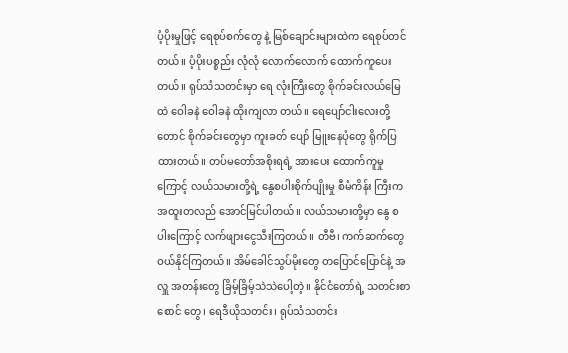ပံ့ပိုးမှုဖြင့် ရေစုပ်စက်တွေ နဲ့ မြစ်ချောင်းများထဲက ရေစုပ်တင်တယ်။ ပံ့ပိုးပစ္စည်း လုံလုံ လောက်လောက် ထောက်ကူပေးတယ်။ ရုပ်သံသတင်းမှာ ရေ လုံးကြီးတွေ စိုက်ခင်းလယ်မြေထဲ ဝေါခနဲ ဝေါခနဲ ထိုးကျလာ တယ်။ ရေပျော်ငါးလေးတို့တောင် စိုက်ခင်းတွေမှာ ကူးခတ် ပျော် မြူးနေပုံတွေ ရိုက်ပြထားတယ်။ တပ်မတော်အစိုးရရဲ့ အားပေး ထောက်ကူမှုကြောင့် လယ်သမားတို့ရဲ့ နွေစပါးစိုက်ပျိုးမှု စီမံကိန်း ကြီးက အထူးတလည် အောင်မြင်ပါတယ်။ လယ်သမားတို့မှာ နွေ စပါးကြောင့် လက်ဖျားငွေသီးကြတယ်။ တီဗီ၊ ကက်ဆက်တွေ ဝယ်နိုင်ကြတယ်။ အိမ်ခေါင်သွပ်မိုးတွေ တပြောင်ပြောင်နဲ့ အလှူ အတန်းတွေ ခြိမ့်ခြိမ့်သဲသဲပေါ့တဲ့။ နိုင်ငံတော်ရဲ့ သတင်းစာစောင် တွေ၊ ရေဒီယိုသတင်း၊ ရုပ်သံသတင်း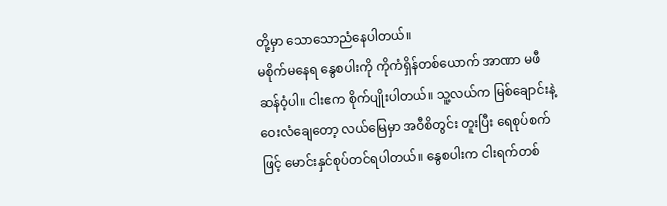တို့မှာ သောသောညံနေပါတယ်။
မစိုက်မနေရ နွေစပါးကို ကိုကံရှိန်တစ်ယောက် အာဏာ မဖီဆန်ဝံ့ပါ။ ငါးဧက စိုက်ပျိုးပါတယ်။ သူ့လယ်က မြစ်ချောင်းနဲ့ ဝေးလံချေတော့ လယ်မြေမှာ အဝီစိတွင်း တူးပြီး ရေစုပ်စက်ဖြင့် မောင်းနှင်စုပ်တင်ရပါတယ်။ နွေစပါးက ငါးရက်တစ်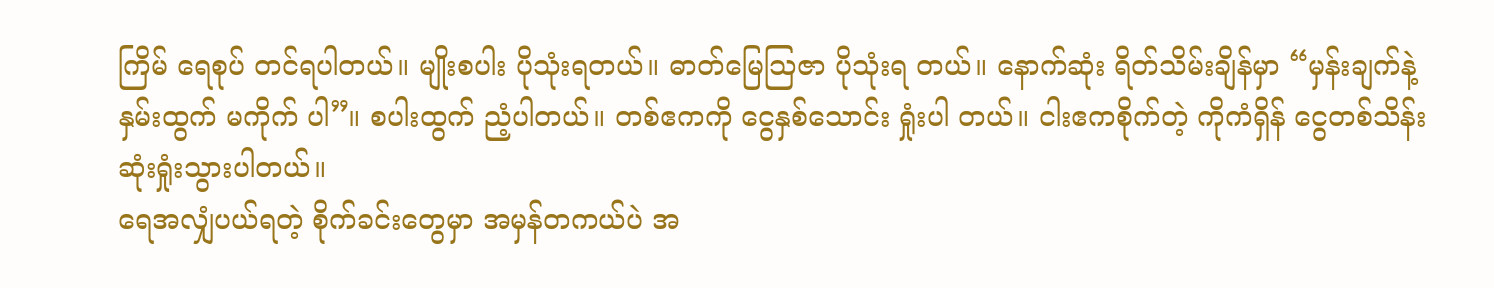ကြိမ် ရေစုပ် တင်ရပါတယ်။ မျိုးစပါး ပိုသုံးရတယ်။ ဓာတ်မြေသြဇာ ပိုသုံးရ တယ်။ နောက်ဆုံး ရိတ်သိမ်းချိန်မှာ “မှန်းချက်နဲ့ နှမ်းထွက် မကိုက် ပါ”။ စပါးထွက် ညံ့ပါတယ်။ တစ်ဧကကို ငွေနှစ်သောင်း ရှုံးပါ တယ်။ ငါးဧကစိုက်တဲ့ ကိုကံရှိန် ငွေတစ်သိန်း ဆုံးရှုံးသွားပါတယ်။
ရေအလျှံပယ်ရတဲ့ စိုက်ခင်းတွေမှာ အမှန်တကယ်ပဲ အ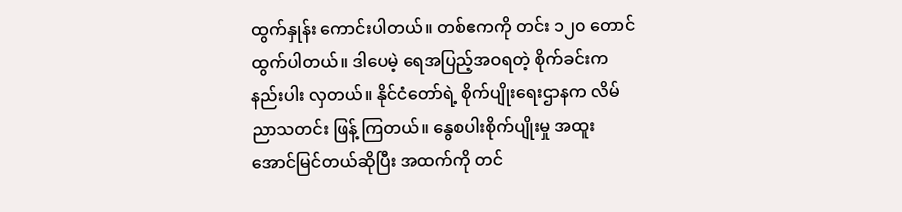ထွက်နှုန်း ကောင်းပါတယ်။ တစ်ဧကကို တင်း ၁၂၀ တောင် ထွက်ပါတယ်။ ဒါပေမဲ့ ရေအပြည့်အဝရတဲ့ စိုက်ခင်းက နည်းပါး လှတယ်။ နိုင်ငံတော်ရဲ့ စိုက်ပျိုးရေးဌာနက လိမ်ညာသတင်း ဖြန့် ကြတယ်။ နွေစပါးစိုက်ပျိုးမှု အထူးအောင်မြင်တယ်ဆိုပြီး အထက်ကို တင်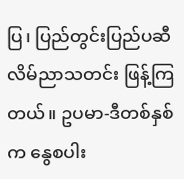ပြ၊ ပြည်တွင်းပြည်ပဆီ လိမ်ညာသတင်း ဖြန့်ကြ တယ်။ ဥပမာ-ဒီတစ်နှစ်က နွေစပါး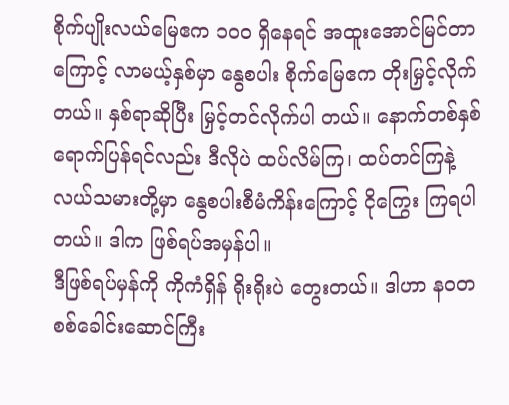စိုက်ပျိုးလယ်မြေဧက ၁၀၀ ရှိနေရင် အထူးအောင်မြင်တာကြောင့် လာမယ့်နှစ်မှာ နွေစပါး စိုက်မြေဧက တိုးမြှင့်လိုက်တယ်။ နှစ်ရာဆိုပြီး မြှင့်တင်လိုက်ပါ တယ်။ နောက်တစ်နှစ် ရောက်ပြန်ရင်လည်း ဒီလိုပဲ ထပ်လိမ်ကြ၊ ထပ်တင်ကြနဲ့ လယ်သမားတို့မှာ နွေစပါးစီမံကိန်းကြောင့် ငိုကြွေး ကြရပါတယ်။ ဒါက ဖြစ်ရပ်အမှန်ပါ။
ဒီဖြစ်ရပ်မှန်ကို ကိုကံရှိန် ရိုးရိုးပဲ တွေးတယ်။ ဒါဟာ နဝတ စစ်ခေါင်းဆောင်ကြီး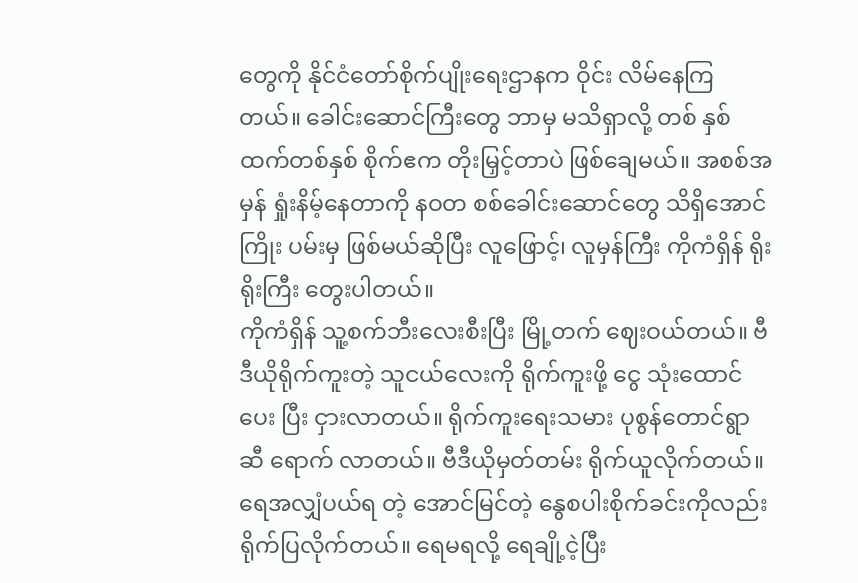တွေကို နိုင်ငံတော်စိုက်ပျိုးရေးဌာနက ဝိုင်း လိမ်နေကြတယ်။ ခေါင်းဆောင်ကြီးတွေ ဘာမှ မသိရှာလို့ တစ် နှစ်ထက်တစ်နှစ် စိုက်ဧက တိုးမြှင့်တာပဲ ဖြစ်ချေမယ်။ အစစ်အမှန် ရှုံးနိမ့်နေတာကို နဝတ စစ်ခေါင်းဆောင်တွေ သိရှိအောင် ကြိုး ပမ်းမှ ဖြစ်မယ်ဆိုပြီး လူဖြောင့်၊ လူမှန်ကြီး ကိုကံရှိန် ရိုးရိုးကြီး တွေးပါတယ်။
ကိုကံရှိန် သူ့စက်ဘီးလေးစီးပြီး မြို့တက် ဈေးဝယ်တယ်။ ဗီဒီယိုရိုက်ကူးတဲ့ သူငယ်လေးကို ရိုက်ကူးဖို့ ငွေ သုံးထောင် ပေး ပြီး ငှားလာတယ်။ ရိုက်ကူးရေးသမား ပုစွန်တောင်ရွာဆီ ရောက် လာတယ်။ ဗီဒီယိုမှတ်တမ်း ရိုက်ယူလိုက်တယ်။ ရေအလျှံပယ်ရ တဲ့ အောင်မြင်တဲ့ နွေစပါးစိုက်ခင်းကိုလည်း ရိုက်ပြလိုက်တယ်။ ရေမရလို့ ရေချို့ငဲ့ပြီး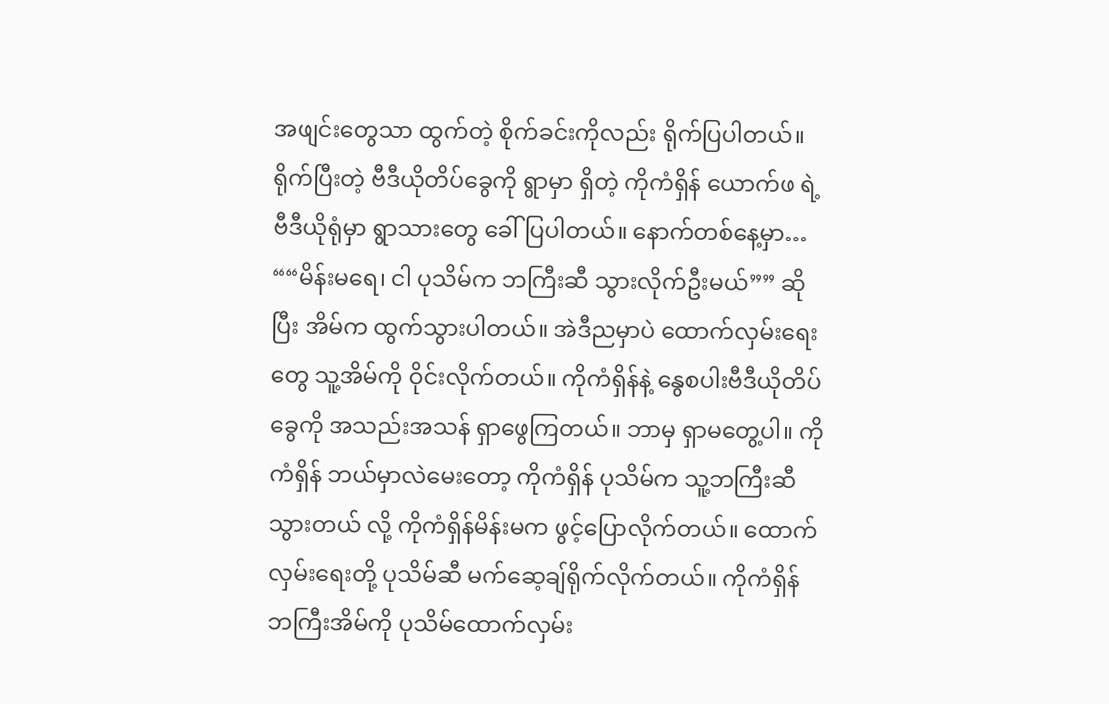အဖျင်းတွေသာ ထွက်တဲ့ စိုက်ခင်းကိုလည်း ရိုက်ပြပါတယ်။
ရိုက်ပြီးတဲ့ ဗီဒီယိုတိပ်ခွေကို ရွာမှာ ရှိတဲ့ ကိုကံရှိန် ယောက်ဖ ရဲ့ ဗီဒီယိုရုံမှာ ရွာသားတွေ ခေါ်ပြပါတယ်။ နောက်တစ်နေ့မှာ…
““မိန်းမရေ၊ ငါ ပုသိမ်က ဘကြီးဆီ သွားလိုက်ဦးမယ်”” ဆို ပြီး အိမ်က ထွက်သွားပါတယ်။ အဲဒီညမှာပဲ ထောက်လှမ်းရေးတွေ သူ့အိမ်ကို ဝိုင်းလိုက်တယ်။ ကိုကံရှိန်နဲ့ နွေစပါးဗီဒီယိုတိပ်ခွေကို အသည်းအသန် ရှာဖွေကြတယ်။ ဘာမှ ရှာမတွေ့ပါ။ ကိုကံရှိန် ဘယ်မှာလဲမေးတော့ ကိုကံရှိန် ပုသိမ်က သူ့ဘကြီးဆီ သွားတယ် လို့ ကိုကံရှိန်မိန်းမက ဖွင့်ပြောလိုက်တယ်။ ထောက်လှမ်းရေးတို့ ပုသိမ်ဆီ မက်ဆေ့ချ်ရိုက်လိုက်တယ်။ ကိုကံရှိန် ဘကြီးအိမ်ကို ပုသိမ်ထောက်လှမ်း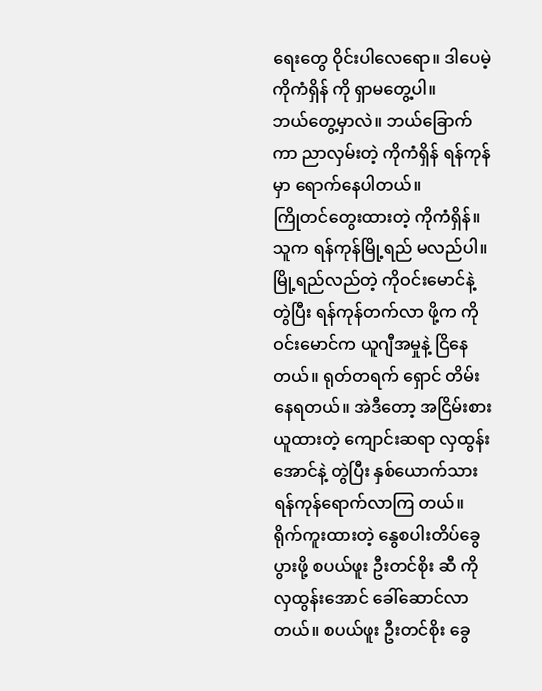ရေးတွေ ဝိုင်းပါလေရော။ ဒါပေမဲ့ ကိုကံရှိန် ကို ရှာမတွေ့ပါ။
ဘယ်တွေ့မှာလဲ။ ဘယ်ခြောက်ကာ ညာလှမ်းတဲ့ ကိုကံရှိန် ရန်ကုန်မှာ ရောက်နေပါတယ်။
ကြိုတင်တွေးထားတဲ့ ကိုကံရှိန်။ သူက ရန်ကုန်မြို့ရည် မလည်ပါ။ မြို့ရည်လည်တဲ့ ကိုဝင်းမောင်နဲ့ တွဲပြီး ရန်ကုန်တက်လာ ဖို့က ကိုဝင်းမောင်က ယူဂျီအမှုနဲ့ ငြိနေတယ်။ ရုတ်တရက် ရှောင် တိမ်းနေရတယ်။ အဲဒီတော့ အငြိမ်းစားယူထားတဲ့ ကျောင်းဆရာ လှထွန်းအောင်နဲ့ တွဲပြီး နှစ်ယောက်သား ရန်ကုန်ရောက်လာကြ တယ်။ ရိုက်ကူးထားတဲ့ နွေစပါးတိပ်ခွေ ပွားဖို့ စပယ်ဖူး ဦးတင်စိုး ဆီ ကိုလှထွန်းအောင် ခေါ်ဆောင်လာတယ်။ စပယ်ဖူး ဦးတင်စိုး ခွေ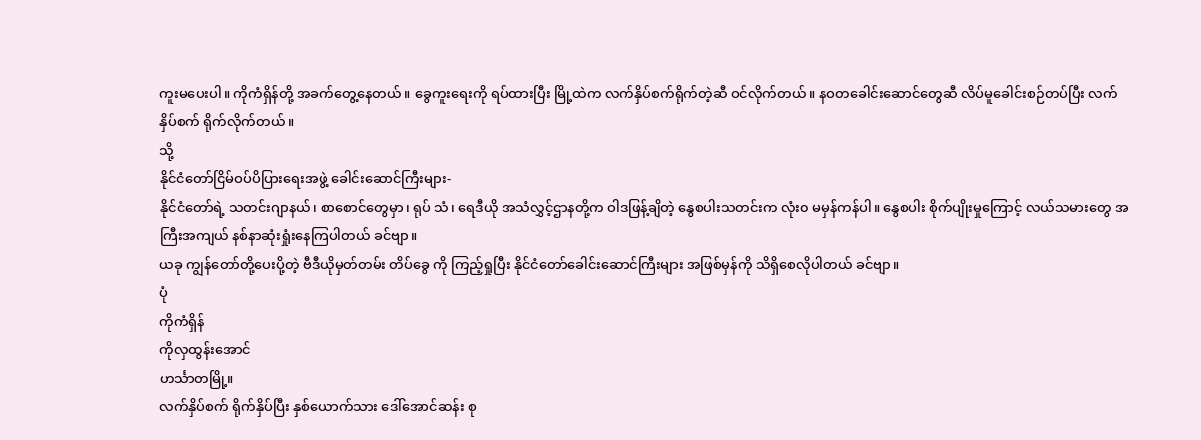ကူးမပေးပါ။ ကိုကံရှိန်တို့ အခက်တွေ့နေတယ်။ ခွေကူးရေးကို ရပ်ထားပြီး မြို့ထဲက လက်နှိပ်စက်ရိုက်တဲ့ဆီ ဝင်လိုက်တယ်။ နဝတခေါင်းဆောင်တွေဆီ လိပ်မူခေါင်းစဉ်တပ်ပြီး လက်နှိပ်စက် ရိုက်လိုက်တယ်။
သို့
နိုင်ငံတော်ငြိမ်ဝပ်ပိပြားရေးအဖွဲ့ ခေါင်းဆောင်ကြီးများ-
နိုင်ငံတော်ရဲ့ သတင်းဂျာနယ်၊ စာစောင်တွေမှာ၊ ရုပ် သံ၊ ရေဒီယို အသံလွှင့်ဌာနတို့က ဝါဒဖြန့်ချိတဲ့ နွေစပါးသတင်းက လုံး၀ မမှန်ကန်ပါ။ နွေစပါး စိုက်ပျိုးမှုကြောင့် လယ်သမားတွေ အကြီးအကျယ် နစ်နာဆုံးရှုံးနေကြပါတယ် ခင်ဗျာ။
ယခု ကျွန်တော်တို့ပေးပို့တဲ့ ဗီဒီယိုမှတ်တမ်း တိပ်ခွေ ကို ကြည့်ရှုပြီး နိုင်ငံတော်ခေါင်းဆောင်ကြီးများ အဖြစ်မှန်ကို သိရှိစေလိုပါတယ် ခင်ဗျာ။
ပုံ
ကိုကံရှိန်
ကိုလှထွန်းအောင်
ဟင်္သာတမြို့။
လက်နှိပ်စက် ရိုက်နှိပ်ပြီး နှစ်ယောက်သား ဒေါ်အောင်ဆန်း စု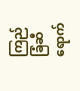ကြည်ခြံဆီ ရောက်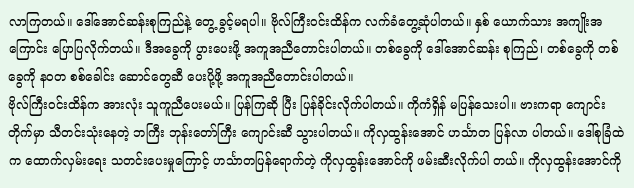လာကြတယ်။ ဒေါ်အောင်ဆန်းစုကြည်နဲ့ တွေ့ ခွင့်မရပါ။ ဗိုလ်ကြီးဝင်းထိန်က လက်ခံတွေ့ဆုံပါတယ်။ နှစ် ယောက်သား အကျိုးအကြောင်း ပြောပြလိုက်တယ်။ ဒီအခွေကို ပွားပေးဖို့ အကူအညီတောင်းပါတယ်။ တစ်ခွေကို ဒေါ်အောင်ဆန်း စုကြည်၊ တစ်ခွေကို တစ်ခွေကို နဝတ စစ်ခေါင်း ဆောင်တွေဆီ ပေးပို့ဖို့ အကူအညီတောင်းပါတယ်။
ဗိုလ်ကြီးဝင်းထိန်က အားလုံး သူကူညီပေးမယ်။ ပြန်ကြဆို ပြီး ပြန်ခိုင်းလိုက်ပါတယ်။ ကိုကံရှိန် မပြန်သေးပါ။ ဗားကရာ ကျောင်းတိုက်မှာ သီတင်းသုံးနေတဲ့ ဘကြီး ဘုန်းတော်ကြီး ကျောင်းဆီ သွားပါတယ်။ ကိုလှထွန်းအောင် ဟင်္သာတ ပြန်လာ ပါတယ်။ ဒေါ်စုခြံထဲက ထောက်လှမ်းရေး သတင်းပေးမှုကြောင့် ဟင်္သာတပြန်ရောက်တဲ့ ကိုလှထွန်းအောင်ကို ဖမ်းဆီးလိုက်ပါ တယ်။ ကိုလှထွန်းအောင်ကို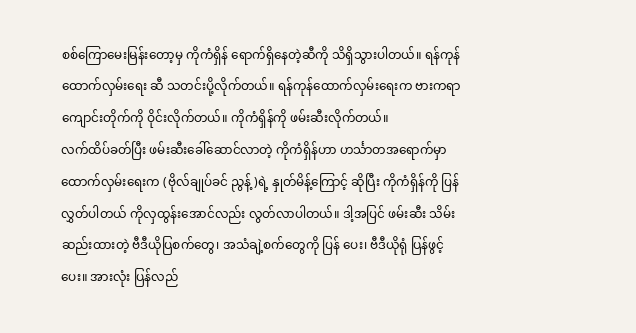စစ်ကြောမေးမြန်းတော့မှ ကိုကံရှိန် ရောက်ရှိနေတဲ့ဆီကို သိရှိသွားပါတယ်။ ရန်ကုန်ထောက်လှမ်းရေး ဆီ သတင်းပို့လိုက်တယ်။ ရန်ကုန်ထောက်လှမ်းရေးက ဗားကရာ ကျောင်းတိုက်ကို ဝိုင်းလိုက်တယ်။ ကိုကံရှိန်ကို ဖမ်းဆီးလိုက်တယ်။
လက်ထိပ်ခတ်ပြီး ဖမ်းဆီးခေါ်ဆောင်လာတဲ့ ကိုကံရှိန်ဟာ ဟင်္သာတအရောက်မှာ ထောက်လှမ်းရေးက (ဗိုလ်ချုပ်ခင် ညွန့်)ရဲ့ နှုတ်မိန့်ကြောင့် ဆိုပြီး ကိုကံရှိန်ကို ပြန်လွှတ်ပါတယ် ကိုလှထွန်းအောင်လည်း လွတ်လာပါတယ်။ ဒါ့အပြင် ဖမ်းဆီး သိမ်းဆည်းထားတဲ့ ဗီဒီယိုပြစက်တွေ၊ အသံချဲ့စက်တွေကို ပြန် ပေး၊ ဗီဒီယိုရုံ ပြန်ဖွင့်ပေး။ အားလုံး ပြန်လည်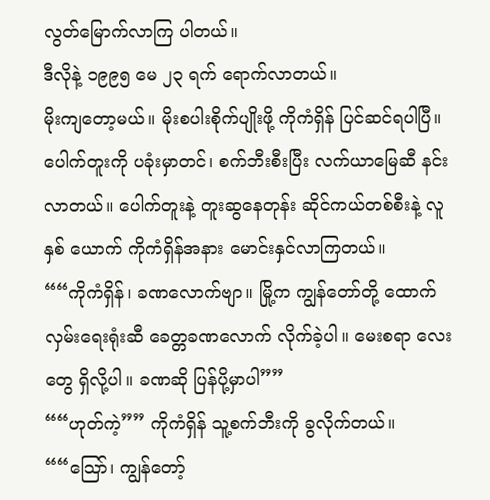လွတ်မြောက်လာကြ ပါတယ်။
ဒီလိုနဲ့ ၁၉၉၅ မေ ၂၃ ရက် ရောက်လာတယ်။
မိုးကျတော့မယ်။ မိုးစပါးစိုက်ပျိုးဖို့ ကိုကံရှိန် ပြင်ဆင်ရပါပြီ။ ပေါက်တူးကို ပခုံးမှာတင်၊ စက်ဘီးစီးပြီး လက်ယာမြေဆီ နင်း လာတယ်။ ပေါက်တူးနဲ့ တူးဆွနေတုန်း ဆိုင်ကယ်တစ်စီးနဲ့ လူနှစ် ယောက် ကိုကံရှိန်အနား မောင်းနှင်လာကြတယ်။
““ကိုကံရှိန်၊ ခဏလောက်ဗျာ။ မြို့က ကျွန်တော်တို့ ထောက်လှမ်းရေးရုံးဆီ ခေတ္တခဏလောက် လိုက်ခဲ့ပါ။ မေးစရာ လေးတွေ ရှိလို့ပါ။ ခဏဆို ပြန်ပို့မှာပါ””
““ဟုတ်ကဲ့”” ကိုကံရှိန် သူ့စက်ဘီးကို ခွလိုက်တယ်။
““သြော်၊ ကျွန်တော့်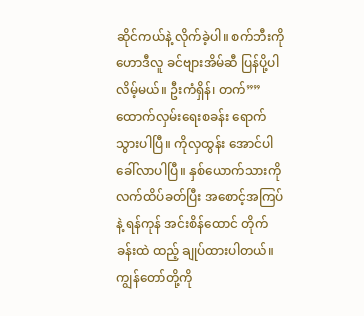ဆိုင်ကယ်နဲ့ လိုက်ခဲ့ပါ။ စက်ဘီးကို ဟောဒီလူ ခင်ဗျားအိမ်ဆီ ပြန်ပို့ပါလိမ့်မယ်။ ဦးကံရှိန်၊ တက်””
ထောက်လှမ်းရေးစခန်း ရောက်သွားပါပြီ။ ကိုလှထွန်း အောင်ပါ ခေါ်လာပါပြီ။ နှစ်ယောက်သားကို လက်ထိပ်ခတ်ပြီး အစောင့်အကြပ်နဲ့ ရန်ကုန် အင်းစိန်ထောင် တိုက်ခန်းထဲ ထည့် ချုပ်ထားပါတယ်။
ကျွန်တော်တို့ကို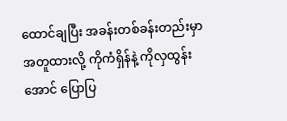ထောင်ချပြီး အခန်းတစ်ခန်းတည်းမှာ အတူထားလို့ ကိုကံရှိန်နဲ့ ကိုလှထွန်းအောင် ပြောပြ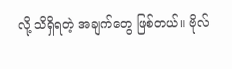လို့ သိရှိရတဲ့ အချက်တွေ ဖြစ်တယ်။ ဗိုလ်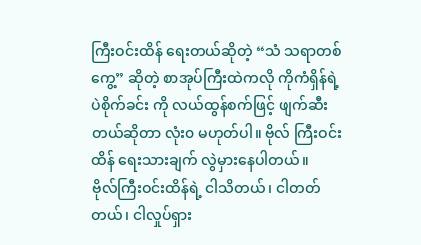ကြီးဝင်းထိန် ရေးတယ်ဆိုတဲ့ “သံ သရာတစ်ကွေ့” ဆိုတဲ့ စာအုပ်ကြီးထဲကလို ကိုကံရှိန်ရဲ့ ပဲစိုက်ခင်း ကို လယ်ထွန်စက်ဖြင့် ဖျက်ဆီးတယ်ဆိုတာ လုံး၀ မဟုတ်ပါ။ ဗိုလ် ကြီးဝင်းထိန် ရေးသားချက် လွဲမှားနေပါတယ်။
ဗိုလ်ကြီးဝင်းထိန်ရဲ့ ငါသိတယ်၊ ငါတတ်တယ်၊ ငါလှုပ်ရှား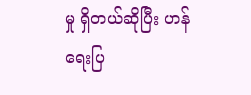မှု ရှိတယ်ဆိုပြီး ဟန်ရေးပြ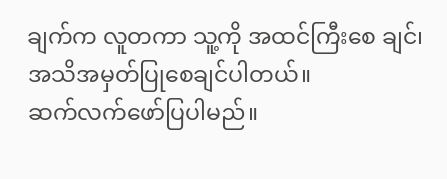ချက်က လူတကာ သူ့ကို အထင်ကြီးစေ ချင်၊ အသိအမှတ်ပြုစေချင်ပါတယ်။
ဆက်လက်ဖော်ပြပါမည်။